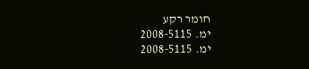חומר רקע
ימ. 2008-5115
ימ. 2008-5115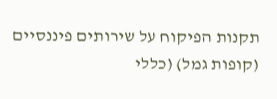תקנות הפיקוח על שירותים פיננסיים (קופות גמל) (כללי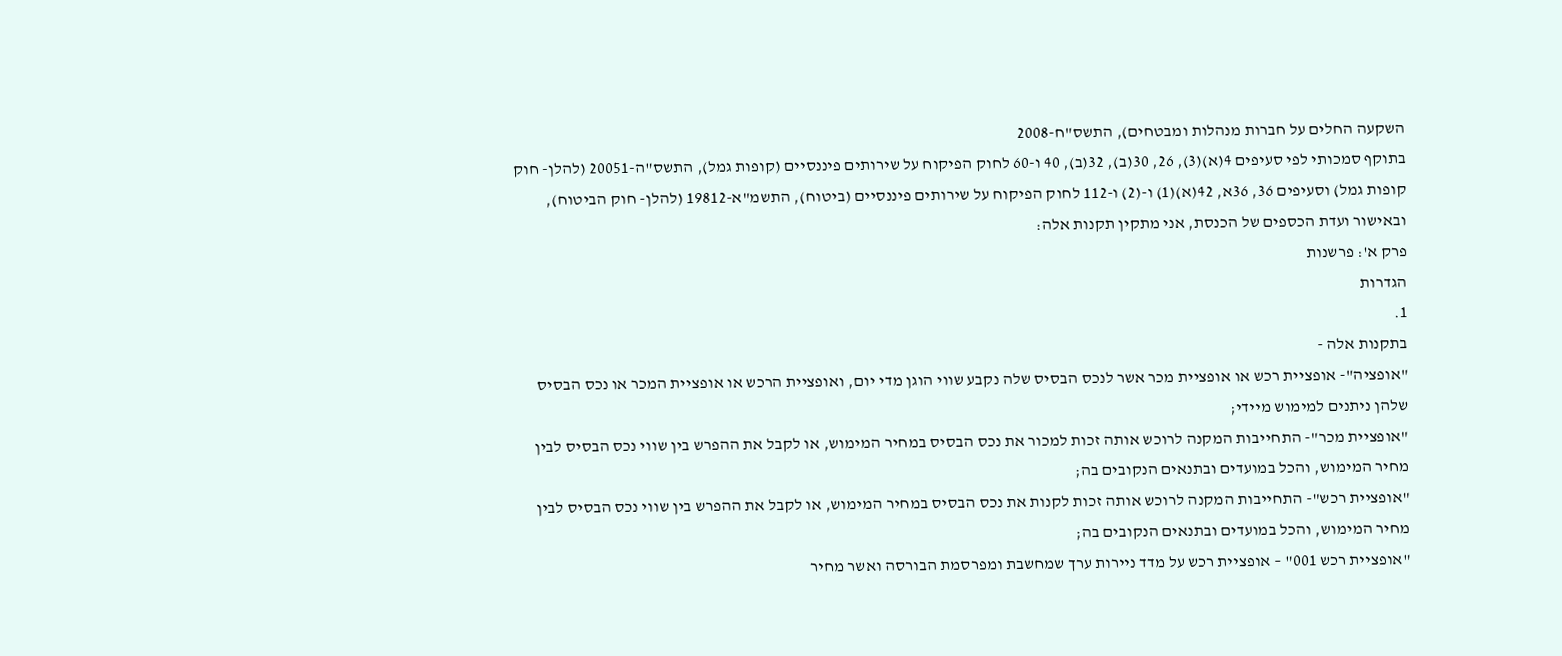השקעה החלים על חברות מנהלות ומבטחים), התשס"ח-2008
בתוקף סמכותי לפי סעיפים 4(א)(3), 26, 30(ב), 32(ב), 40 ו-60 לחוק הפיקוח על שירותים פיננסיים (קופות גמל), התשס"ה-20051 (להלן- חוק קופות גמל) וסעיפים 36, 36א, 42(א)(1) ו-(2) ו-112 לחוק הפיקוח על שירותים פיננסיים (ביטוח), התשמ"א-19812 (להלן- חוק הביטוח), ובאישור ועדת הכספים של הכנסת, אני מתקין תקנות אלה:
פרק א': פרשנות
הגדרות
1.
בתקנות אלה -
"אופציה"- אופציית רכש או אופציית מכר אשר לנכס הבסיס שלה נקבע שווי הוגן מדי יום, ואופציית הרכש או אופציית המכר או נכס הבסיס שלהן ניתנים למימוש מיידי;
"אופציית מכר"- התחייבות המקנה לרוכש אותה זכות למכור את נכס הבסיס במחיר המימוש, או לקבל את ההפרש בין שווי נכס הבסיס לבין מחיר המימוש, והכל במועדים ובתנאים הנקובים בה;
"אופציית רכש"- התחייבות המקנה לרוכש אותה זכות לקנות את נכס הבסיס במחיר המימוש, או לקבל את ההפרש בין שווי נכס הבסיס לבין מחיר המימוש, והכל במועדים ובתנאים הנקובים בה;
"אופציית רכש 001" – אופציית רכש על מדד ניירות ערך שמחשבת ומפרסמת הבורסה ואשר מחיר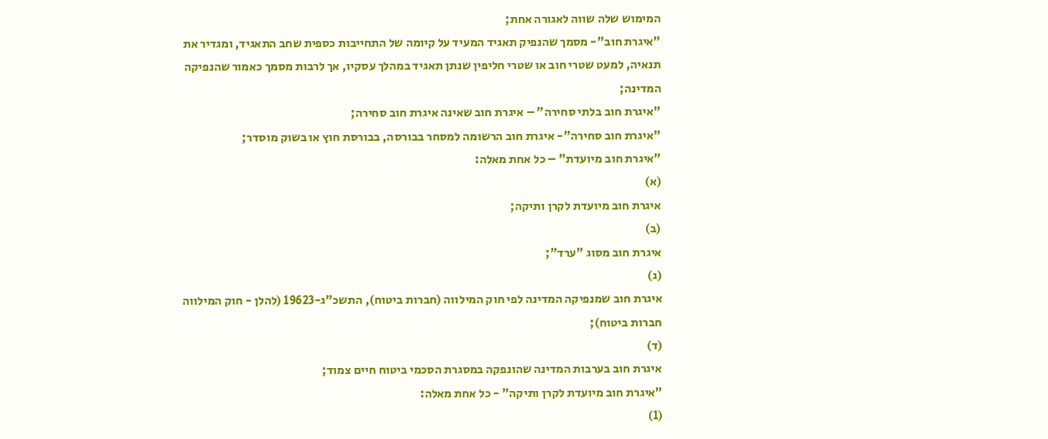המימוש שלה שווה לאגורה אחת;
"איגרת חוב"- מסמך שהנפיק תאגיד המעיד על קיומה של התחייבות כספית שחב התאגיד, ומגדיר את תנאיה, למעט שטרי חוב או שטרי חליפין שנתן תאגיד במהלך עסקיו, אך לרבות מסמך כאמור שהנפיקה המדינה;
"איגרת חוב בלתי סחירה" – איגרת חוב שאינה איגרת חוב סחירה;
"איגרת חוב סחירה"- איגרת חוב הרשומה למסחר בבורסה, בבורסת חוץ או בשוק מוסדר;
"איגרת חוב מיועדת" – כל אחת מאלה:
(א)
איגרת חוב מיועדת לקרן ותיקה;
(ב)
איגרת חוב מסוג "ערד";
(ג)
איגרת חוב שמנפיקה המדינה לפי חוק המילווה (חברות ביטוח), התשכ"ג-19623 (להלן - חוק המילווה חברות ביטוח);
(ד)
איגרת חוב בערבות המדינה שהונפקה במסגרת הסכמי ביטוח חיים צמוד;
"איגרת חוב מיועדת לקרן ותיקה" - כל אחת מאלה:
(1)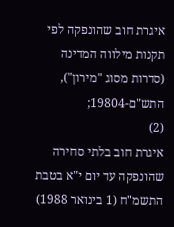איגרת חוב שהונפקה לפי תקנות מילווה המדינה (סדרות מסוג "מירון"), התש"ם-19804;
(2)
איגרת חוב בלתי סחירה שהונפקה עד יום י"א בטבת התשמ"ח (1 בינואר 1988)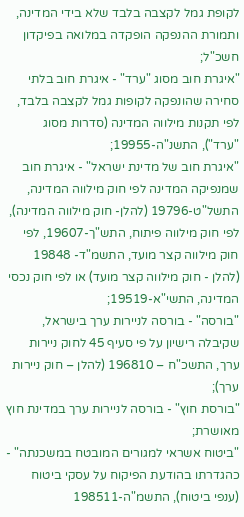לקופת גמל לקצבה בלבד שלא בידי המדינה, ותמורת ההנפקה הופקדה במלואה בפיקדון חשכ"ל;
"איגרת חוב מסוג "ערד" - איגרת חוב בלתי סחירה שהונפקה לקופות גמל לקצבה בלבד, לפי תקנות מילווה המדינה (סדרות מסוג "ערד"), התשנ"ה-19955;
"איגרת חוב של מדינת ישראל" - איגרת חוב שמנפיקה המדינה לפי חוק מילווה המדינה, התשל"ט-19796 (להלן- חוק מילווה המדינה), לפי חוק מילווה פיתוח, התש"ך-19607, לפי חוק מילווה קצר מועד, התשמ"ד- 19848 (להלן - חוק מילווה קצר מועד) או לפי חוק נכסי המדינה, התשי"א-19519;
"בורסה" - בורסה לניירות ערך בישראל, שקיבלה רישיון על פי סעיף 45 לחוק ניירות ערך, התשכ"ח – 196810 (להלן – חוק ניירות ערך);
"בורסת חוץ" - בורסה לניירות ערך במדינת חוץ מאושרת;
"ביטוח אשראי למגורים המובטח במשכנתה" - כהגדרתו בהודעת הפיקוח על עסקי ביטוח (ענפי ביטוח), התשמ"ה-198511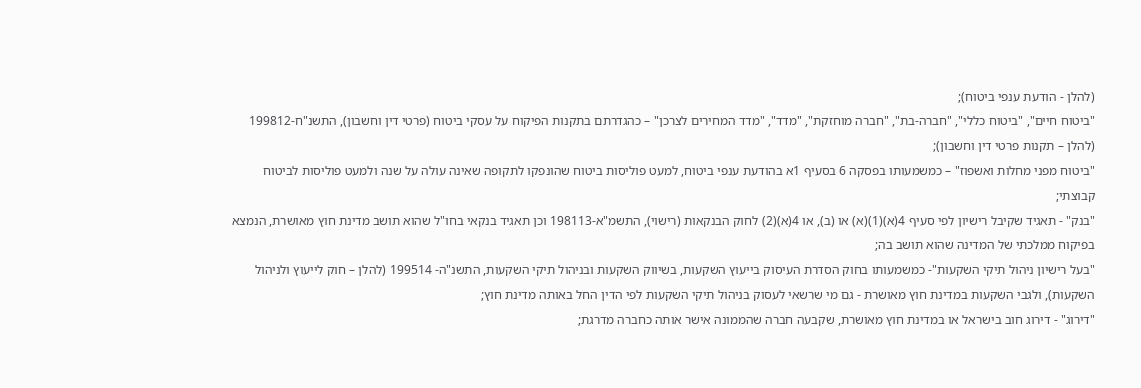(להלן - הודעת ענפי ביטוח);
"ביטוח חיים", "ביטוח כללי", "חברה-בת", "חברה מוחזקת", "מדד", "מדד המחירים לצרכן" – כהגדרתם בתקנות הפיקוח על עסקי ביטוח (פרטי דין וחשבון), התשנ"ח-199812 (להלן – תקנות פרטי דין וחשבון);
"ביטוח מפני מחלות ואשפוז" – כמשמעותו בפסקה 6 בסעיף 1א בהודעת ענפי ביטוח, למעט פוליסות ביטוח שהונפקו לתקופה שאינה עולה על שנה ולמעט פוליסות לביטוח קבוצתי;
"בנק" - תאגיד שקיבל רישיון לפי סעיף 4(א)(1)(א) או (ב), או 4(א)(2) לחוק הבנקאות (רישוי), התשמ"א-198113 וכן תאגיד בנקאי בחו"ל שהוא תושב מדינת חוץ מאושרת, הנמצא בפיקוח ממלכתי של המדינה שהוא תושב בה;
"בעל רישיון ניהול תיקי השקעות"- כמשמעותו בחוק הסדרת העיסוק בייעוץ השקעות, בשיווק השקעות ובניהול תיקי השקעות, התשנ"ה- 199514 (להלן – חוק לייעוץ ולניהול השקעות), ולגבי השקעות במדינת חוץ מאושרת - גם מי שרשאי לעסוק בניהול תיקי השקעות לפי הדין החל באותה מדינת חוץ;
"דירוג" - דירוג חוב בישראל או במדינת חוץ מאושרת, שקבעה חברה שהממונה אישר אותה כחברה מדרגת;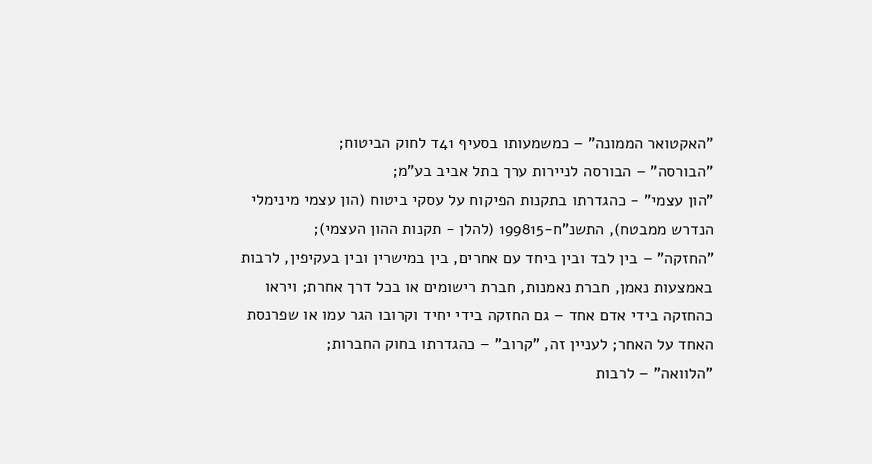"האקטואר הממונה" – כמשמעותו בסעיף 41ד לחוק הביטוח;
"הבורסה" – הבורסה לניירות ערך בתל אביב בע"מ;
"הון עצמי" - כהגדרתו בתקנות הפיקוח על עסקי ביטוח (הון עצמי מינימלי הנדרש ממבטח), התשנ"ח-199815 (להלן - תקנות ההון העצמי);
"החזקה" – בין לבד ובין ביחד עם אחרים, בין במישרין ובין בעקיפין, לרבות באמצעות נאמן, חברת נאמנות, חברת רישומים או בכל דרך אחרת; ויראו כהחזקה בידי אדם אחד – גם החזקה בידי יחיד וקרובו הגר עמו או שפרנסת האחד על האחר; לעניין זה, "קרוב" – כהגדרתו בחוק החברות;
"הלוואה" – לרבות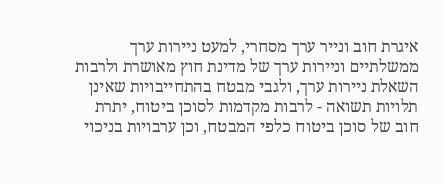איגרת חוב ונייר ערך מסחרי, למעט ניירות ערך ממשלתיים וניירות ערך של מדינת חוץ מאושרת ולרבות השאלת ניירות ערך, ולגבי מבטח בהתחייבויות שאינן תלויות תשואה - לרבות מקדמות לסוכן ביטוח, יתרת חוב של סוכן ביטוח כלפי המבטח, וכן ערבויות בניכוי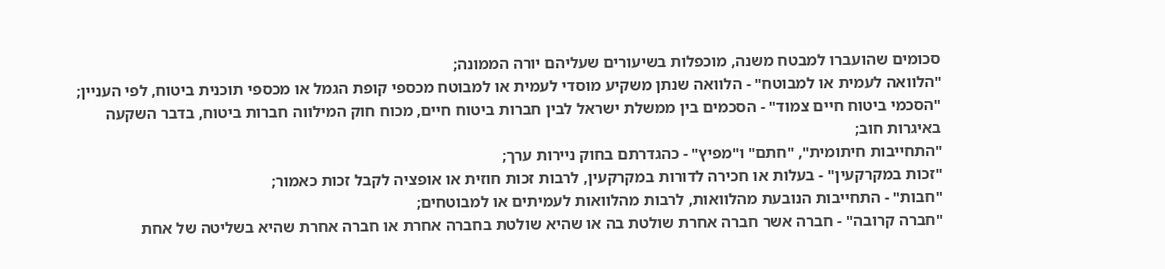סכומים שהועברו למבטח משנה, מוכפלות בשיעורים שעליהם יורה הממונה;
"הלוואה לעמית או למבוטח" - הלוואה שנתן משקיע מוסדי לעמית או למבוטח מכספי קופת הגמל או מכספי תוכנית ביטוח, לפי העניין;
"הסכמי ביטוח חיים צמוד" - הסכמים בין ממשלת ישראל לבין חברות ביטוח חיים, מכוח חוק המילווה חברות ביטוח, בדבר השקעה באיגרות חוב;
"התחייבות חיתומית", "חתם" ו"מפיץ" - כהגדרתם בחוק ניירות ערך;
"זכות במקרקעין" - בעלות או חכירה לדורות במקרקעין, לרבות זכות חוזית או אופציה לקבל זכות כאמור;
"חבות" - התחייבות הנובעת מהלוואות, לרבות מהלוואות לעמיתים או למבוטחים;
"חברה קרובה" - חברה אשר חברה אחרת שולטת בה או שהיא שולטת בחברה אחרת או חברה אחרת שהיא בשליטה של אחת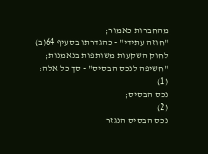מהחברות כאמור;
"חוזה עתידי" - כהגדרתו בסעיף 64(ב) לחוק השקעות משותפות בנאמנות;
"חשיפה לנכס הבסיס" - סך כל אלה:
(1)
נכס הבסיס;
(2)
נכס הבסיס הנגזר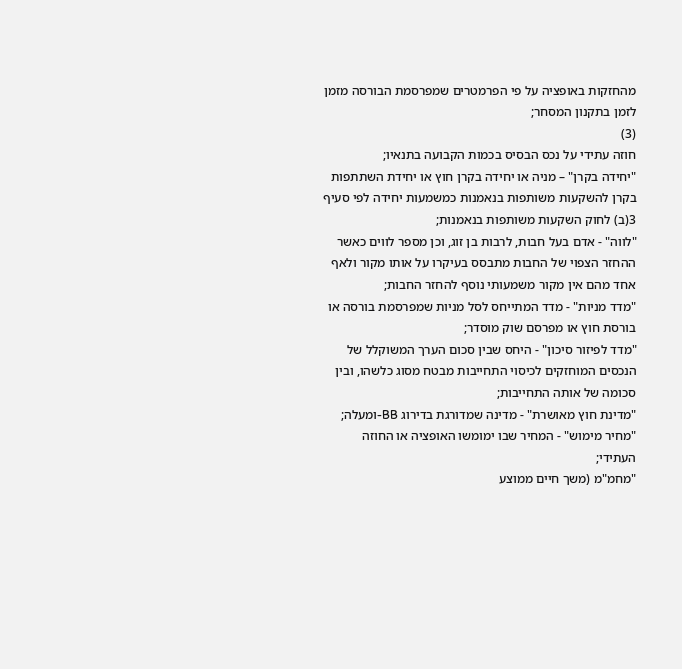מהחזקות באופציה על פי הפרמטרים שמפרסמת הבורסה מזמן לזמן בתקנון המסחר;
(3)
חוזה עתידי על נכס הבסיס בכמות הקבועה בתנאיו;
"יחידה בקרן" – מניה או יחידה בקרן חוץ או יחידת השתתפות בקרן להשקעות משותפות בנאמנות כמשמעות יחידה לפי סעיף 3(ב) לחוק השקעות משותפות בנאמנות;
"לווה" - אדם בעל חבות, לרבות בן זוג, וכן מספר לווים כאשר ההחזר הצפוי של החבות מתבסס בעיקרו על אותו מקור ולאף אחד מהם אין מקור משמעותי נוסף להחזר החבות;
"מדד מניות" - מדד המתייחס לסל מניות שמפרסמת בורסה או בורסת חוץ או מפרסם שוק מוסדר;
"מדד לפיזור סיכון" - היחס שבין סכום הערך המשוקלל של הנכסים המוחזקים לכיסוי התחייבות מבטח מסוג כלשהו, ובין סכומה של אותה התחייבות;
"מדינת חוץ מאושרת" - מדינה שמדורגת בדירוג BB-ומעלה;
"מחיר מימוש" - המחיר שבו ימומשו האופציה או החוזה העתידי;
"מחמ"מ (משך חיים ממוצע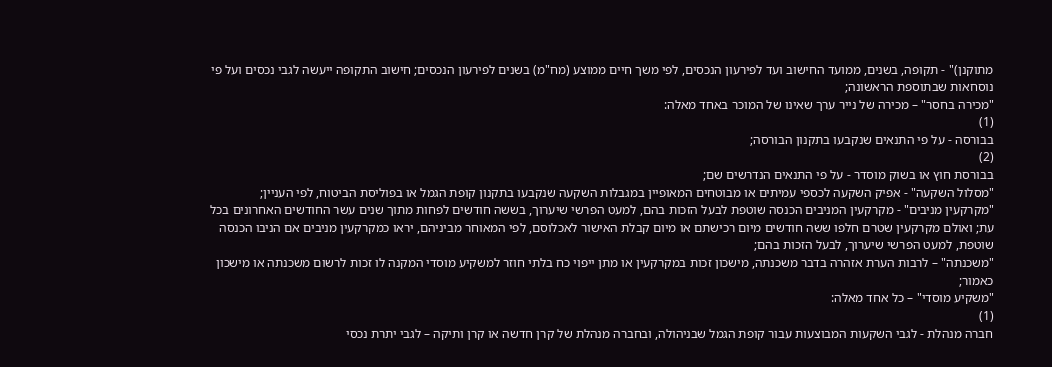מתוקנן)" - תקופה, בשנים, ממועד החישוב ועד לפירעון הנכסים, לפי משך חיים ממוצע (מח"מ) בשנים לפירעון הנכסים; חישוב התקופה ייעשה לגבי נכסים ועל פי נוסחאות שבתוספת הראשונה;
"מכירה בחסר" – מכירה של נייר ערך שאינו של המוכר באחד מאלה:
(1)
בבורסה - על פי התנאים שנקבעו בתקנון הבורסה;
(2)
בבורסת חוץ או בשוק מוסדר - על פי התנאים הנדרשים שם;
"מסלול השקעה" - אפיק השקעה לכספי עמיתים או מבוטחים המאופיין במגבלות השקעה שנקבעו בתקנון קופת הגמל או בפוליסת הביטוח, לפי העניין;
"מקרקעין מניבים" - מקרקעין המניבים הכנסה שוטפת לבעל הזכות בהם, למעט הפרשי שיערוך, בששה חודשים לפחות מתוך שנים עשר החודשים האחרונים בכל עת; ואולם מקרקעין שטרם חלפו ששה חודשים מיום רכישתם או מיום קבלת האישור לאכלוסם, לפי המאוחר מביניהם, יראו כמקרקעין מניבים אם הניבו הכנסה שוטפת, למעט הפרשי שיערוך, לבעל הזכות בהם;
"משכנתה" – לרבות הערת אזהרה בדבר משכנתה, מישכון זכות במקרקעין או מתן ייפוי כח בלתי חוזר למשקיע מוסדי המקנה לו זכות לרשום משכנתה או מישכון כאמור;
"משקיע מוסדי" – כל אחד מאלה:
(1)
חברה מנהלת - לגבי השקעות המבוצעות עבור קופת הגמל שבניהולה, ובחברה מנהלת של קרן חדשה או קרן ותיקה – לגבי יתרת נכסי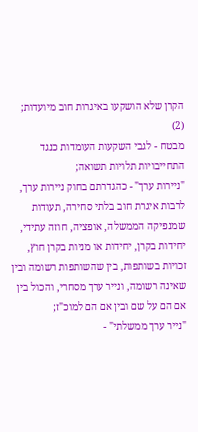הקרן שלא הושקעו באיגרות חוב מיועדות;
(2)
מבטח - לגבי השקעות העומדות כנגד התחייבויות תלויות תשואה;
"ניירות ערך" - כהגדרתם בחוק ניירות ערך, לרבות איגרת חוב בלתי סחירה, תעודות שמנפיקה הממשלה, אופציה, חוזה עתידי, יחידות בקרן, יחידות או מניות בקרן חוץ, זכויות בשותפות, בין שהשותפות רשומה ובין שאינה רשומה, ונייר ערך מסחרי, והכול בין אם הם על שם ובין אם הם למוכ"ז;
"נייר ערך ממשלתי" -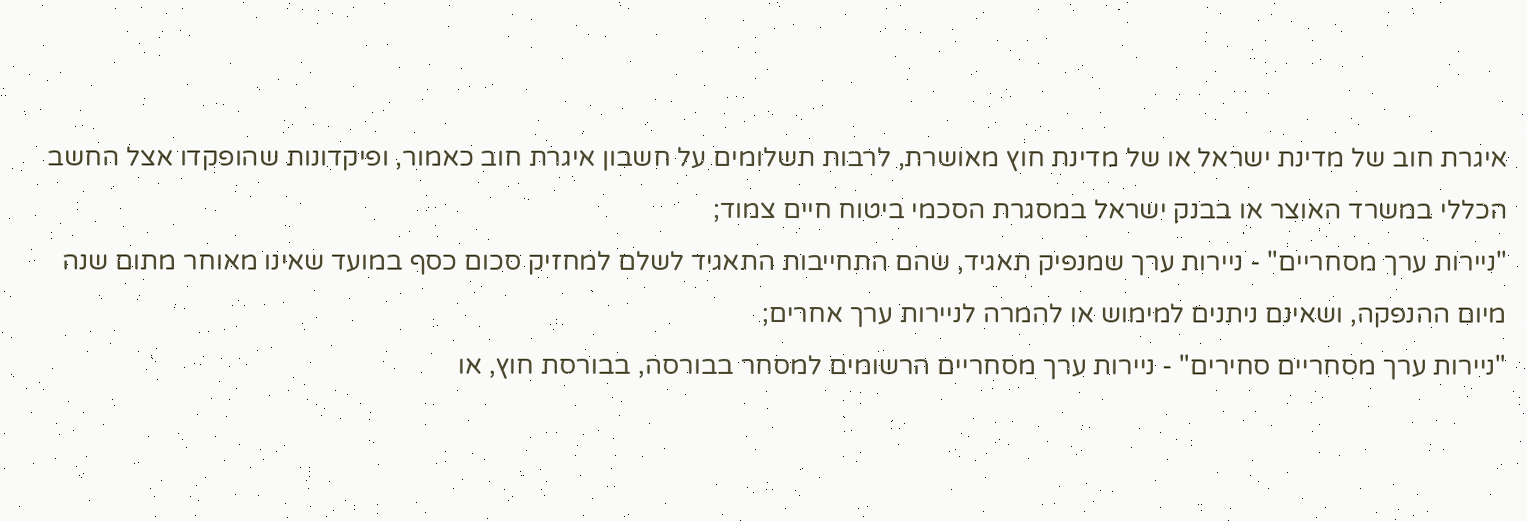איגרת חוב של מדינת ישראל או של מדינת חוץ מאושרת, לרבות תשלומים על חשבון איגרת חוב כאמור, ופיקדונות שהופקדו אצל החשב הכללי במשרד האוצר או בבנק ישראל במסגרת הסכמי ביטוח חיים צמוד;
"ניירות ערך מסחריים" - ניירות ערך שמנפיק תאגיד, שהם התחייבות התאגיד לשלם למחזיק סכום כסף במועד שאינו מאוחר מתום שנה מיום ההנפקה, ושאינם ניתנים למימוש או להמרה לניירות ערך אחרים;
"ניירות ערך מסחריים סחירים" - ניירות ערך מסחריים הרשומים למסחר בבורסה, בבורסת חוץ, או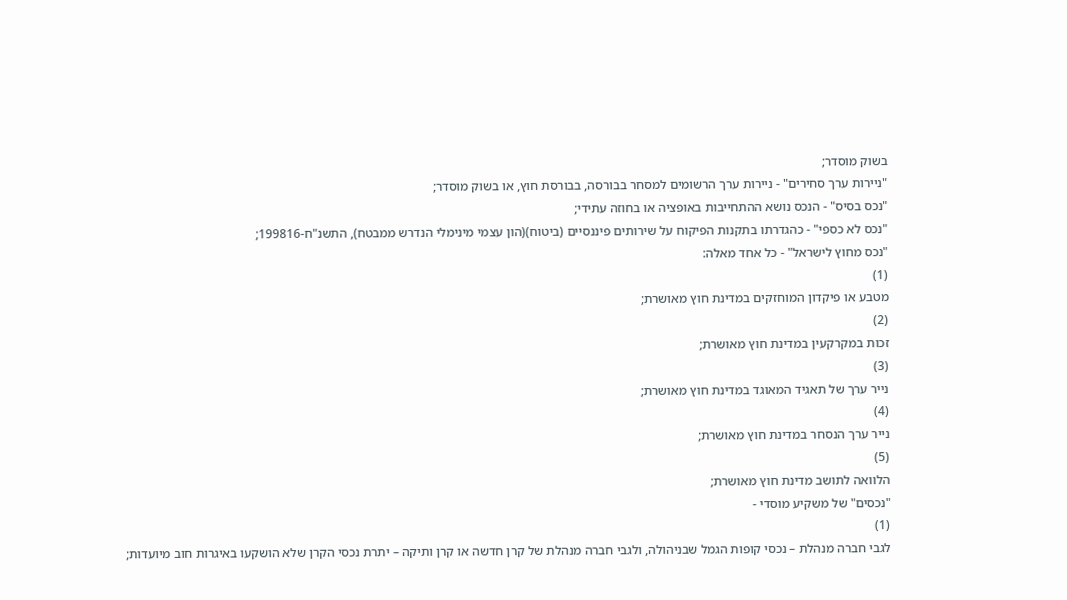בשוק מוסדר;
"ניירות ערך סחירים" - ניירות ערך הרשומים למסחר בבורסה, בבורסת חוץ, או בשוק מוסדר;
"נכס בסיס" - הנכס נושא ההתחייבות באופציה או בחוזה עתידי;
"נכס לא כספי" - כהגדרתו בתקנות הפיקוח על שירותים פיננסיים (ביטוח)(הון עצמי מינימלי הנדרש ממבטח), התשנ"ח-199816;
"נכס מחוץ לישראל" - כל אחד מאלה:
(1)
מטבע או פיקדון המוחזקים במדינת חוץ מאושרת;
(2)
זכות במקרקעין במדינת חוץ מאושרת;
(3)
נייר ערך של תאגיד המאוגד במדינת חוץ מאושרת;
(4)
נייר ערך הנסחר במדינת חוץ מאושרת;
(5)
הלוואה לתושב מדינת חוץ מאושרת;
"נכסים" של משקיע מוסדי -
(1)
לגבי חברה מנהלת – נכסי קופות הגמל שבניהולה, ולגבי חברה מנהלת של קרן חדשה או קרן ותיקה – יתרת נכסי הקרן שלא הושקעו באיגרות חוב מיועדות;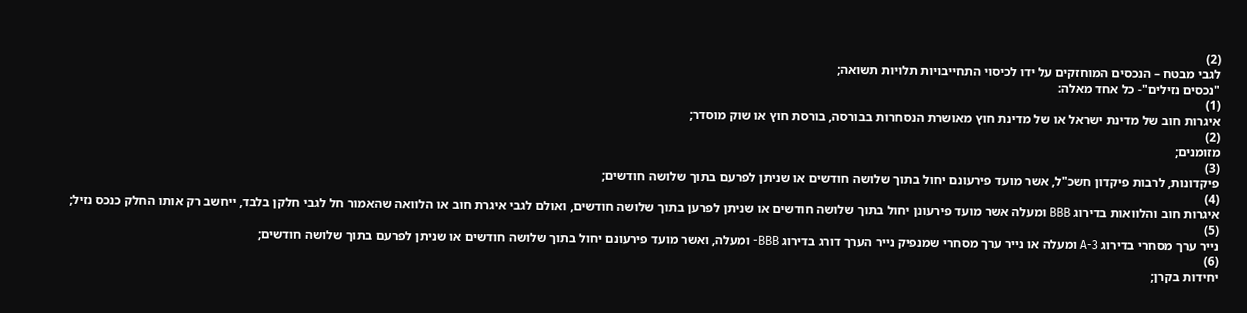(2)
לגבי מבטח – הנכסים המוחזקים על ידו לכיסוי התחייבויות תלויות תשואה;
"נכסים נזילים"- כל אחד מאלה:
(1)
איגרות חוב של מדינת ישראל או של מדינת חוץ מאושרת הנסחרות בבורסה, בורסת חוץ או שוק מוסדר;
(2)
מזומנים;
(3)
פיקדונות, לרבות פיקדון חשכ"ל, אשר מועד פירעונם יחול בתוך שלושה חודשים או שניתן לפרעם בתוך שלושה חודשים;
(4)
איגרות חוב והלוואות בדירוג BBB ומעלה אשר מועד פירעונן יחול בתוך שלושה חודשים או שניתן לפרען בתוך שלושה חודשים, ואולם לגבי איגרת חוב או הלוואה שהאמור חל לגבי חלקן בלבד, ייחשב רק אותו החלק כנכס נזיל;
(5)
נייר ערך מסחרי בדירוג A-3 ומעלה או נייר ערך מסחרי שמנפיק נייר הערך דורג בדירוג BBB- ומעלה, ואשר מועד פירעונם יחול בתוך שלושה חודשים או שניתן לפרעם בתוך שלושה חודשים;
(6)
יחידות בקרן;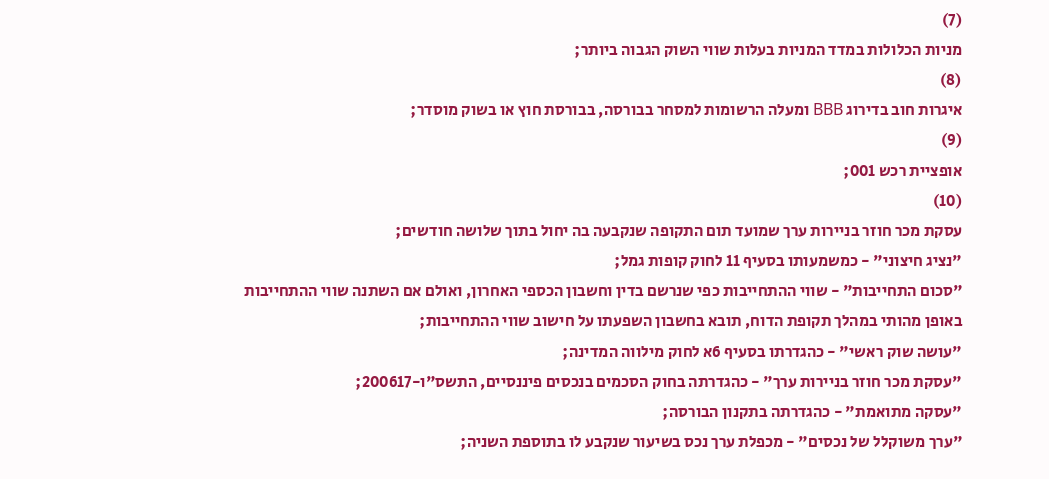(7)
מניות הכלולות במדד המניות בעלות שווי השוק הגבוה ביותר;
(8)
איגרות חוב בדירוג BBB ומעלה הרשומות למסחר בבורסה, בבורסת חוץ או בשוק מוסדר;
(9)
אופציית רכש 001;
(10)
עסקת מכר חוזר בניירות ערך שמועד תום התקופה שנקבעה בה יחול בתוך שלושה חודשים;
"נציג חיצוני" - כמשמעותו בסעיף 11 לחוק קופות גמל;
"סכום התחייבות" - שווי ההתחייבות כפי שנרשם בדין וחשבון הכספי האחרון, ואולם אם השתנה שווי ההתחייבות באופן מהותי במהלך תקופת הדוח, תובא בחשבון השפעתו על חישוב שווי ההתחייבות;
"עושה שוק ראשי" - כהגדרתו בסעיף 6א לחוק מילווה המדינה;
"עסקת מכר חוזר בניירות ערך" - כהגדרתה בחוק הסכמים בנכסים פיננסיים, התשס"ו-200617;
"עסקה מתואמת" - כהגדרתה בתקנון הבורסה;
"ערך משוקלל של נכסים" - מכפלת ערך נכס בשיעור שנקבע לו בתוספת השניה;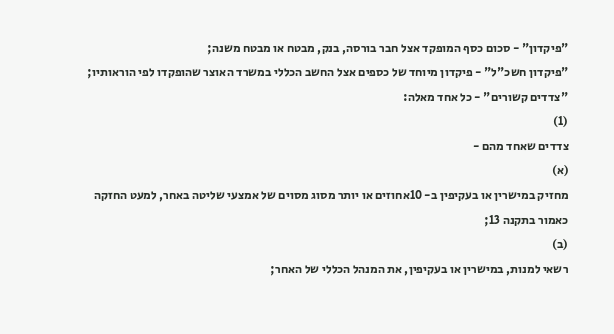"פיקדון" - סכום כסף המופקד אצל חבר בורסה, בנק, מבטח או מבטח משנה;
"פיקדון חשכ"ל" - פיקדון מיוחד של כספים אצל החשב הכללי במשרד האוצר שהופקדו לפי הוראותיו;
"צדדים קשורים" - כל אחד מאלה:
(1)
צדדים שאחד מהם -
(א)
מחזיק במישרין או בעקיפין ב- 10אחוזים או יותר מסוג מסוים של אמצעי שליטה באחר, למעט החזקה כאמור בתקנה 13;
(ב)
רשאי למנות, במישרין או בעקיפין, את המנהל הכללי של האחר;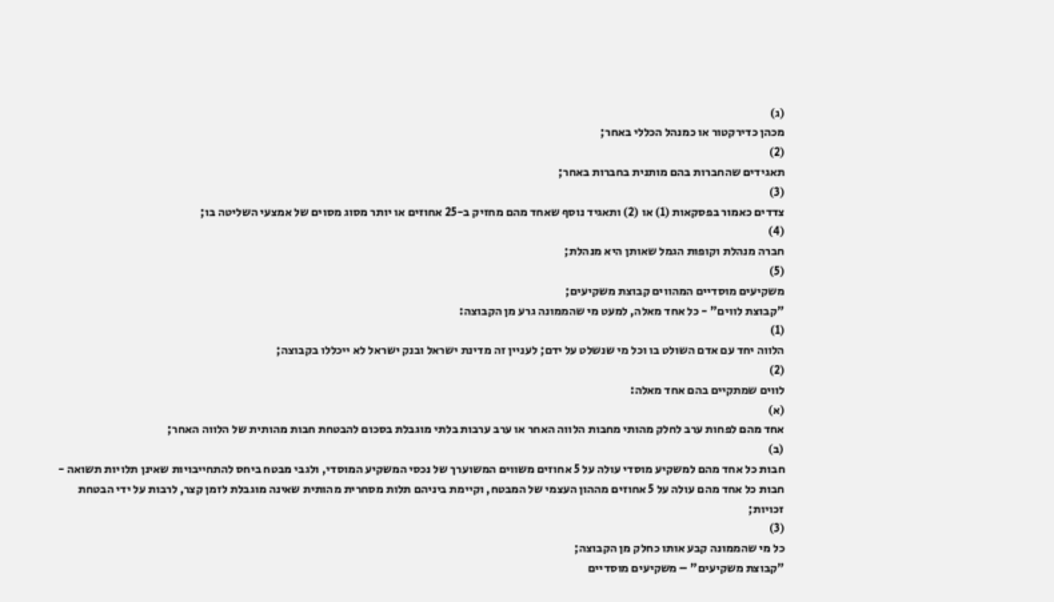(ג)
מכהן כדירקטור או כמנהל הכללי באחר;
(2)
תאגידים שהחברות בהם מותנית בחברות באחר;
(3)
צדדים כאמור בפסקאות (1) או (2) ותאגיד נוסף שאחד מהם מחזיק ב-25 אחוזים או יותר מסוג מסוים של אמצעי השליטה בו;
(4)
חברה מנהלת וקופות הגמל שאותן היא מנהלת;
(5)
משקיעים מוסדיים המהווים קבוצת משקיעים;
"קבוצת לווים" - כל אחד מאלה, למעט מי שהממונה גרע מן הקבוצה:
(1)
הלווה יחד עם אדם השולט בו וכל מי שנשלט על ידם; לעניין זה מדינת ישראל ובנק ישראל לא ייכללו בקבוצה;
(2)
לווים שמתקיים בהם אחד מאלה:
(א)
אחד מהם לפחות ערב לחלק מהותי מחבות הלווה האחר או ערב ערבות בלתי מוגבלת בסכום להבטחת חבות מהותית של הלווה האחר;
(ב)
חבות כל אחד מהם למשקיע מוסדי עולה על 5 אחוזים משווים המשוערך של נכסי המשקיע המוסדי, ולגבי מבטח ביחס להתחייבויות שאינן תלויות תשואה - חבות כל אחד מהם עולה על 5 אחוזים מההון העצמי של המבטח, וקיימת ביניהם תלות מסחרית מהותית שאינה מוגבלת לזמן קצר, לרבות על ידי הבטחת זכויות;
(3)
כל מי שהממונה קבע אותו כחלק מן הקבוצה;
"קבוצת משקיעים" – משקיעים מוסדיים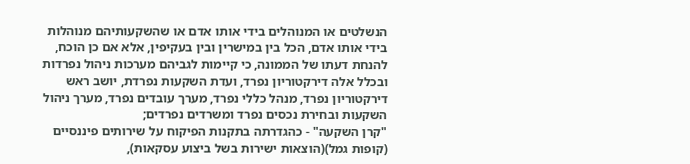הנשלטים או המנוהלים בידי אותו אדם או שהשקעותיהם מנוהלות בידי אותו אדם, הכל בין במישרין ובין בעקיפין, אלא אם כן הוכח, להנחת דעתו של הממונה, כי קיימות לגביהם מערכות ניהול נפרדות ובכלל אלה דירקטוריון נפרד, ועדת השקעות נפרדת, יושב ראש דירקטוריון נפרד, מנהל כללי נפרד, מערך עובדים נפרד, מערך ניהול השקעות ובחירת נכסים נפרד ומשרדים נפרדים;
"קרן השקעה" - כהגדרתה בתקנות הפיקוח על שירותים פיננסיים (קופות גמל)(הוצאות ישירות בשל ביצוע עסקאות),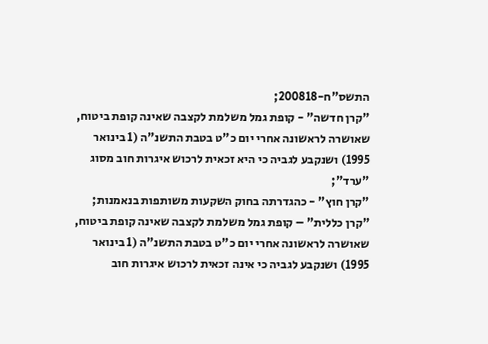התשס"ח-200818;
"קרן חדשה" - קופת גמל משלמת לקצבה שאינה קופת ביטוח, שאושרה לראשונה אחרי יום כ"ט בטבת התשנ"ה (1 בינואר 1995) ושנקבע לגביה כי היא זכאית לרכוש איגרות חוב מסוג "ערד";
"קרן חוץ" - כהגדרתה בחוק השקעות משותפות בנאמנות;
"קרן כללית" – קופת גמל משלמת לקצבה שאינה קופת ביטוח, שאושרה לראשונה אחרי יום כ"ט בטבת התשנ"ה (1 בינואר 1995) ושנקבע לגביה כי אינה זכאית לרכוש איגרות חוב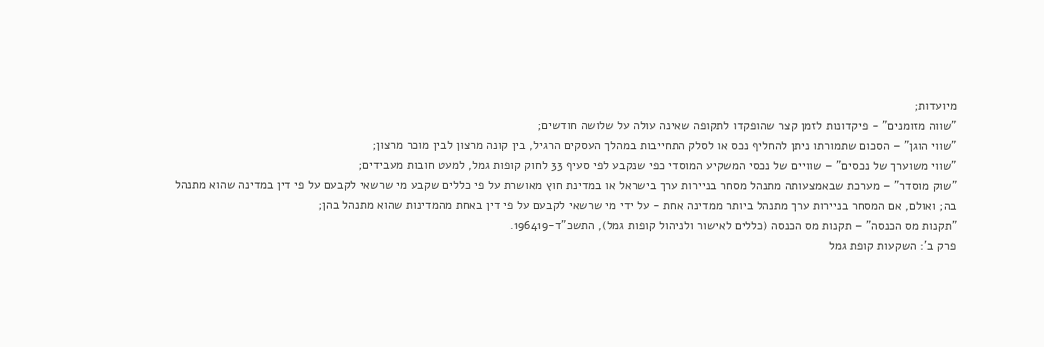מיועדות;
"שווה מזומנים" - פיקדונות לזמן קצר שהופקדו לתקופה שאינה עולה על שלושה חודשים;
"שווי הוגן" – הסכום שתמורתו ניתן להחליף נכס או לסלק התחייבות במהלך העסקים הרגיל, בין קונה מרצון לבין מוכר מרצון;
"שווי משוערך של נכסים" – שוויים של נכסי המשקיע המוסדי כפי שנקבע לפי סעיף 33 לחוק קופות גמל, למעט חובות מעבידים;
"שוק מוסדר" – מערכת שבאמצעותה מתנהל מסחר בניירות ערך בישראל או במדינת חוץ מאושרת על פי כללים שקבע מי שרשאי לקבעם על פי דין במדינה שהוא מתנהל בה; ואולם, אם המסחר בניירות ערך מתנהל ביותר ממדינה אחת - על ידי מי שרשאי לקבעם על פי דין באחת מהמדינות שהוא מתנהל בהן;
"תקנות מס הכנסה" – תקנות מס הכנסה (כללים לאישור ולניהול קופות גמל), התשכ"ד-196419.
פרק ב': השקעות קופת גמל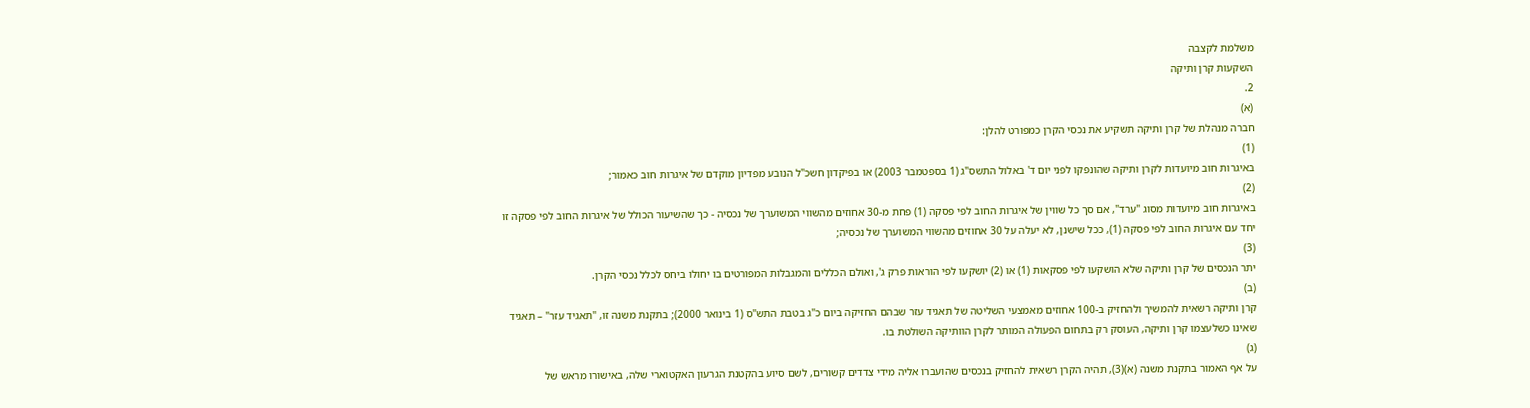משלמת לקצבה
השקעות קרן ותיקה
2.
(א)
חברה מנהלת של קרן ותיקה תשקיע את נכסי הקרן כמפורט להלן:
(1)
באיגרות חוב מיועדות לקרן ותיקה שהונפקו לפני יום ד' באלול התשס"ג (1 בספטמבר 2003) או בפיקדון חשכ"ל הנובע מפדיון מוקדם של איגרות חוב כאמור;
(2)
באיגרות חוב מיועדות מסוג "ערד", אם סך כל שווין של איגרות החוב לפי פסקה (1) פחת מ-30 אחוזים מהשווי המשוערך של נכסיה - כך שהשיעור הכולל של איגרות החוב לפי פסקה זו יחד עם איגרות החוב לפי פסקה (1), ככל שישנן, לא יעלה על 30 אחוזים מהשווי המשוערך של נכסיה;
(3)
יתר הנכסים של קרן ותיקה שלא הושקעו לפי פסקאות (1) או (2) יושקעו לפי הוראות פרק ג', ואולם הכללים והמגבלות המפורטים בו יחולו ביחס לכלל נכסי הקרן.
(ב)
קרן ותיקה רשאית להמשיך ולהחזיק ב-100 אחוזים מאמצעי השליטה של תאגיד עזר שבהם החזיקה ביום כ"ג בטבת התש"ס (1 בינואר 2000); בתקנת משנה זו, "תאגיד עזר" – תאגיד שאינו כשלעצמו קרן ותיקה, העוסק רק בתחום הפעולה המותר לקרן הוותיקה השולטת בו.
(ג)
על אף האמור בתקנת משנה (א)(3), תהיה הקרן רשאית להחזיק בנכסים שהועברו אליה מידי צדדים קשורים, לשם סיוע בהקטנת הגרעון האקטוארי שלה, באישורו מראש של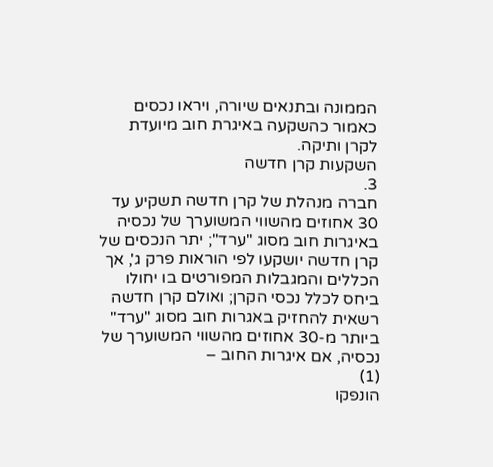הממונה ובתנאים שיורה, ויראו נכסים כאמור כהשקעה באיגרת חוב מיועדת לקרן ותיקה.
השקעות קרן חדשה
3.
חברה מנהלת של קרן חדשה תשקיע עד 30 אחוזים מהשווי המשוערך של נכסיה באיגרות חוב מסוג "ערד"; יתר הנכסים של קרן חדשה יושקעו לפי הוראות פרק ג', אך הכללים והמגבלות המפורטים בו יחולו ביחס לכלל נכסי הקרן; ואולם קרן חדשה רשאית להחזיק באגרות חוב מסוג "ערד" ביותר מ-30 אחוזים מהשווי המשוערך של נכסיה, אם איגרות החוב –
(1)
הונפקו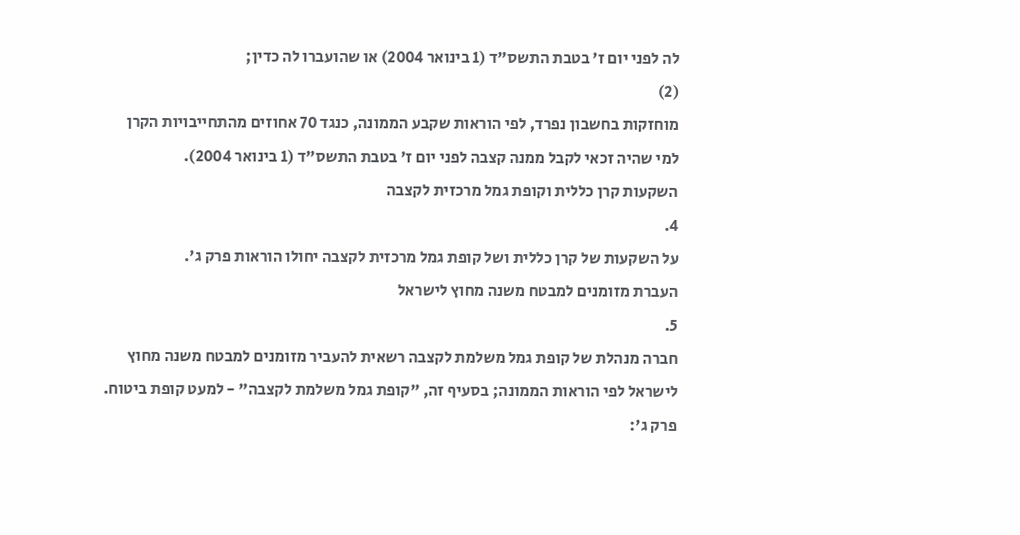לה לפני יום ז' בטבת התשס"ד (1 בינואר 2004) או שהועברו לה כדין;
(2)
מוחזקות בחשבון נפרד, לפי הוראות שקבע הממונה, כנגד 70 אחוזים מהתחייבויות הקרן למי שהיה זכאי לקבל ממנה קצבה לפני יום ז' בטבת התשס"ד (1 בינואר 2004).
השקעות קרן כללית וקופת גמל מרכזית לקצבה
4.
על השקעות של קרן כללית ושל קופת גמל מרכזית לקצבה יחולו הוראות פרק ג'.
העברת מזומנים למבטח משנה מחוץ לישראל
5.
חברה מנהלת של קופת גמל משלמת לקצבה רשאית להעביר מזומנים למבטח משנה מחוץ לישראל לפי הוראות הממונה; בסעיף זה, "קופת גמל משלמת לקצבה" - למעט קופת ביטוח.
פרק ג':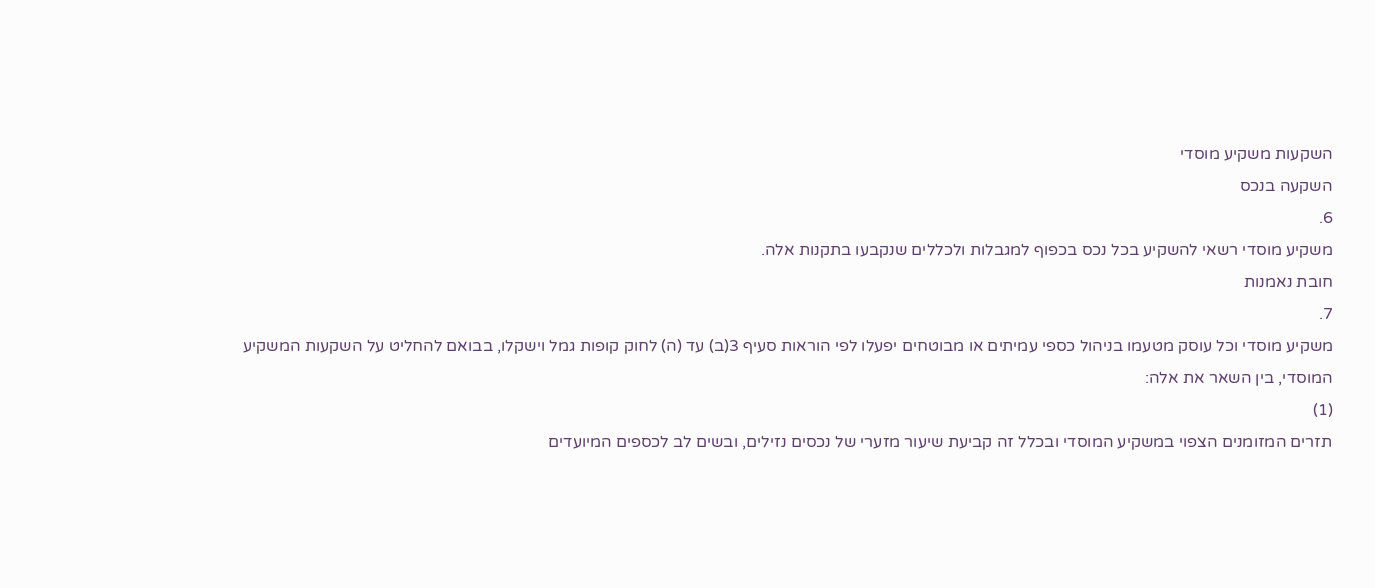השקעות משקיע מוסדי
השקעה בנכס
6.
משקיע מוסדי רשאי להשקיע בכל נכס בכפוף למגבלות ולכללים שנקבעו בתקנות אלה.
חובת נאמנות
7.
משקיע מוסדי וכל עוסק מטעמו בניהול כספי עמיתים או מבוטחים יפעלו לפי הוראות סעיף 3(ב) עד (ה) לחוק קופות גמל וישקלו, בבואם להחליט על השקעות המשקיע המוסדי, בין השאר את אלה:
(1)
תזרים המזומנים הצפוי במשקיע המוסדי ובכלל זה קביעת שיעור מזערי של נכסים נזילים, ובשים לב לכספים המיועדים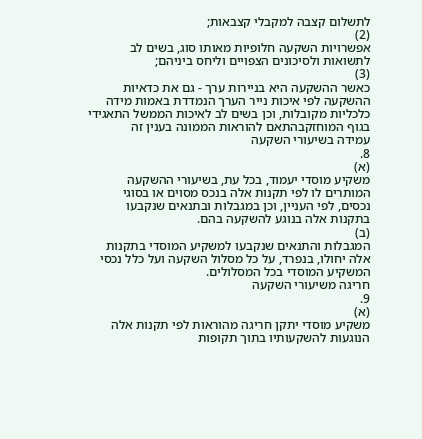לתשלום קצבה למקבלי קצבאות;
(2)
אפשרויות השקעה חלופיות מאותו סוג, בשים לב לתשואות ולסיכונים הצפויים וליחס ביניהם;
(3)
כאשר ההשקעה היא בניירות ערך - גם את כדאיות ההשקעה לפי איכות נייר הערך הנמדדת באמות מידה כלכליות מקובלות, וכן בשים לב לאיכות הממשל התאגידי בגוף המוחזקבהתאם להוראות הממונה בענין זה
עמידה בשיעורי השקעה
8.
(א)
משקיע מוסדי יעמוד, בכל עת, בשיעורי ההשקעה המותרים לו לפי תקנות אלה בנכס מסוים או בסוגי נכסים, לפי העניין, וכן במגבלות ובתנאים שנקבעו בתקנות אלה בנוגע להשקעה בהם.
(ב)
המגבלות והתנאים שנקבעו למשקיע המוסדי בתקנות אלה יחולו, בנפרד, על כל מסלול השקעה ועל כלל נכסי המשקיע המוסדי בכל המסלולים.
חריגה משיעורי השקעה
9.
(א)
משקיע מוסדי יתקן חריגה מהוראות לפי תקנות אלה הנוגעות להשקעותיו בתוך תקופות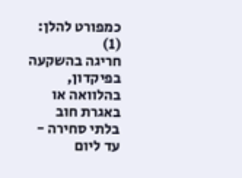כמפורט להלן:
(1)
חריגה בהשקעה בפיקדון, בהלוואה או באגרת חוב בלתי סחירה - עד ליום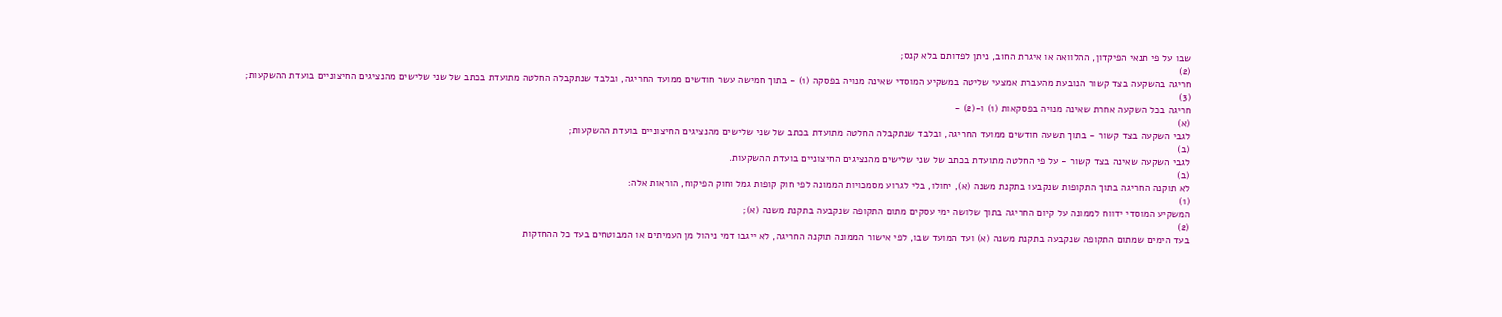שבו על פי תנאי הפיקדון, ההלוואה או איגרת החוב, ניתן לפדותם בלא קנס;
(2)
חריגה בהשקעה בצד קשור הנובעת מהעברת אמצעי שליטה במשקיע המוסדי שאינה מנויה בפסקה (1) - בתוך חמישה עשר חודשים ממועד החריגה, ובלבד שנתקבלה החלטה מתועדת בכתב של שני שלישים מהנציגים החיצוניים בועדת ההשקעות;
(3)
חריגה בכל השקעה אחרת שאינה מנויה בפסקאות (1) ו-(2) -
(א)
לגבי השקעה בצד קשור - בתוך תשעה חודשים ממועד החריגה, ובלבד שנתקבלה החלטה מתועדת בכתב של שני שלישים מהנציגים החיצוניים בועדת ההשקעות;
(ב)
לגבי השקעה שאינה בצד קשור - על פי החלטה מתועדת בכתב של שני שלישים מהנציגים החיצוניים בועדת ההשקעות.
(ב)
לא תוקנה החריגה בתוך התקופות שנקבעו בתקנת משנה (א), יחולו, בלי לגרוע מסמכויות הממונה לפי חוק קופות גמל וחוק הפיקוח, הוראות אלה:
(1)
המשקיע המוסדי ידווח לממונה על קיום החריגה בתוך שלושה ימי עסקים מתום התקופה שנקבעה בתקנת משנה (א);
(2)
בעד הימים שמתום התקופה שנקבעה בתקנת משנה (א) ועד המועד שבו, לפי אישור הממונה תוקנה החריגה, לא ייגבו דמי ניהול מן העמיתים או המבוטחים בעד כל ההחזקות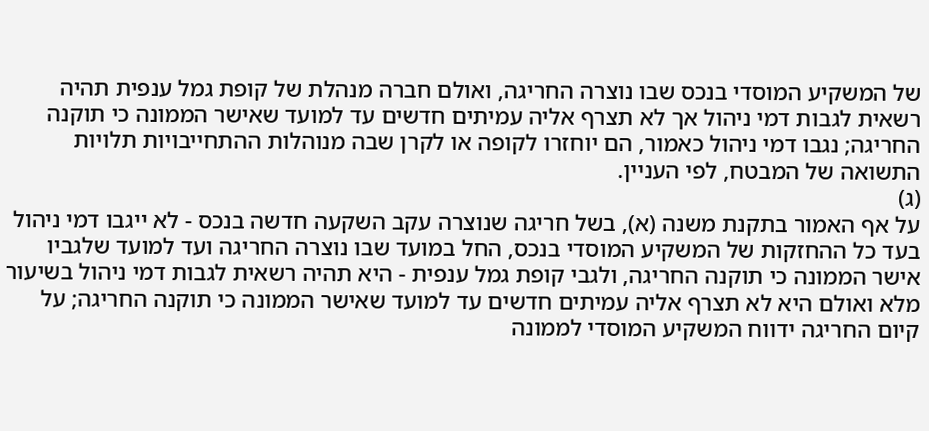של המשקיע המוסדי בנכס שבו נוצרה החריגה, ואולם חברה מנהלת של קופת גמל ענפית תהיה רשאית לגבות דמי ניהול אך לא תצרף אליה עמיתים חדשים עד למועד שאישר הממונה כי תוקנה החריגה; נגבו דמי ניהול כאמור, הם יוחזרו לקופה או לקרן שבה מנוהלות ההתחייבויות תלויות התשואה של המבטח, לפי העניין.
(ג)
על אף האמור בתקנת משנה (א), בשל חריגה שנוצרה עקב השקעה חדשה בנכס - לא ייגבו דמי ניהול בעד כל ההחזקות של המשקיע המוסדי בנכס, החל במועד שבו נוצרה החריגה ועד למועד שלגביו אישר הממונה כי תוקנה החריגה, ולגבי קופת גמל ענפית - היא תהיה רשאית לגבות דמי ניהול בשיעור מלא ואולם היא לא תצרף אליה עמיתים חדשים עד למועד שאישר הממונה כי תוקנה החריגה; על קיום החריגה ידווח המשקיע המוסדי לממונה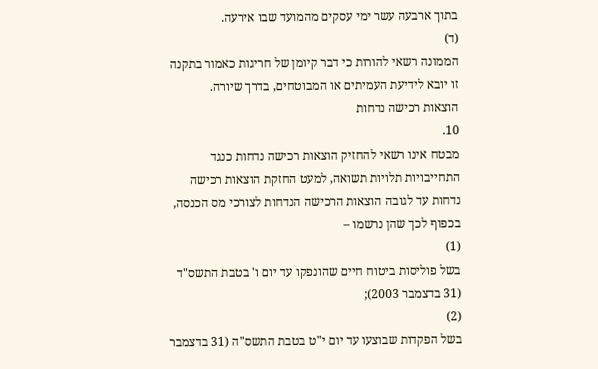בתוך ארבעה עשר ימי עסקים מהמועד שבו אירעה.
(ד)
הממונה רשאי להורות כי דבר קיומן של חריגות כאמור בתקנה זו יובא לידיעת העמיתים או המבוטחים, בדרך שיורה.
הוצאות רכישה נדחות
10.
מבטח אינו רשאי להחזיק הוצאות רכישה נדחות כנגד התחייבויות תלויות תשואה, למעט החזקת הוצאות רכישה נדחות עד לגובה הוצאות הרכישה הנדחות לצורכי מס הכנסה, בכפוף לכך שהן נרשמו –
(1)
בשל פוליסות ביטוח חיים שהונפקו עד יום ו' בטבת התשס"ד (31 בדצמבר 2003);
(2)
בשל הפקדות שבוצעו עד יום י"ט בטבת התשס"ה (31 בדצמבר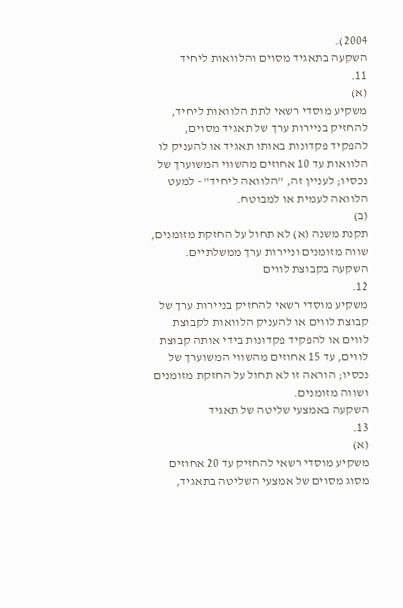2004).
השקעה בתאגיד מסוים והלוואות ליחיד
11.
(א)
משקיע מוסדי רשאי לתת הלוואות ליחיד, להחזיק בניירות ערך של תאגיד מסוים, להפקיד פקדונות באותו תאגיד או להעניק לו הלוואות עד 10 אחוזים מהשווי המשוערך של נכסיו; לעניין זה, "הלוואה ליחיד" - למעט הלוואה לעמית או למבוטח.
(ב)
תקנת משנה (א) לא תחול על החזקת מזומנים, שווה מזומנים וניירות ערך ממשלתיים.
השקעה בקבוצת לווים
12.
משקיע מוסדי רשאי להחזיק בניירות ערך של קבוצת לווים או להעניק הלוואות לקבוצת לווים או להפקיד פקדונות בידי אותה קבוצת לווים, עד 15 אחוזים מהשווי המשוערך של נכסיו; הוראה זו לא תחול על החזקת מזומנים ושווה מזומנים.
השקעה באמצעי שליטה של תאגיד
13.
(א)
משקיע מוסדי רשאי להחזיק עד 20 אחוזים מסוג מסוים של אמצעי השליטה בתאגיד,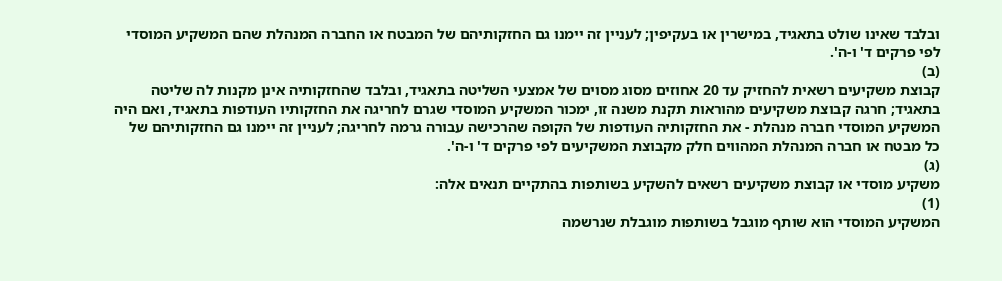ובלבד שאינו שולט בתאגיד, במישרין או בעקיפין; לעניין זה יימנו גם החזקותיהם של המבטח או החברה המנהלת שהם המשקיע המוסדי לפי פרקים ד' ו-ה'.
(ב)
קבוצת משקיעים רשאית להחזיק עד 20 אחוזים מסוג מסוים של אמצעי השליטה בתאגיד, ובלבד שהחזקותיה אינן מקנות לה שליטה בתאגיד; חרגה קבוצת משקיעים מהוראות תקנת משנה זו, ימכור המשקיע המוסדי שגרם לחריגה את החזקותיו העודפות בתאגיד, ואם היה המשקיע המוסדי חברה מנהלת - את החזקותיה העודפות של הקופה שהרכישה עבורה גרמה לחריגה; לעניין זה יימנו גם החזקותיהם של כל מבטח או חברה המנהלת המהווים חלק מקבוצת המשקיעים לפי פרקים ד' ו-ה'.
(ג)
משקיע מוסדי או קבוצת משקיעים רשאים להשקיע בשותפות בהתקיים תנאים אלה:
(1)
המשקיע המוסדי הוא שותף מוגבל בשותפות מוגבלת שנרשמה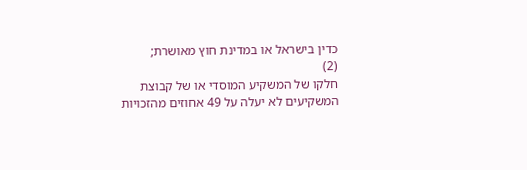כדין בישראל או במדינת חוץ מאושרת;
(2)
חלקו של המשקיע המוסדי או של קבוצת המשקיעים לא יעלה על 49 אחוזים מהזכויות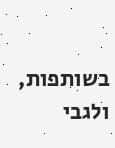בשותפות, ולגבי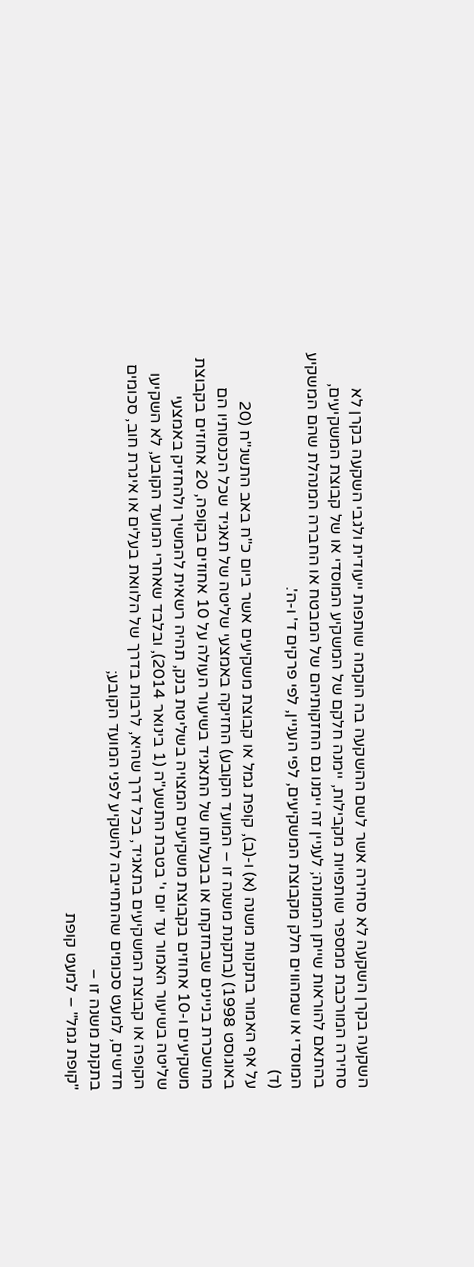השקעה בקרן השקעה לא סחירה אשר לשם ההשקעה בה הוקמה שותפות ייעודית ולגבי השקעה בקרן לא סחירה המורכבת ממספר שותפויות מקבילות, יימנה חלקם של המשקיע המוסדי או של קבוצת המשקיעים, בהתאם להוראות שייתן הממונה; לעניין זה יימנו גם החזקותיהם של המבטח או החברה המנהלת שהם המשקיע המוסדי או שמהווים חלק מקבוצת המשקיעים, לפי העניין, לפי פרקים ד' ו-ה'.
(ד)
על אף האמור בתקנות משנה (א) ו-(ב), קופת גמל או קבוצת משקיעים אשר ביום כ"ח באב התשנ"ח (20 באוגוסט 1998) (בתקנת משנה זו – המועד הקובע) החזיקה באמצעי שליטה של תאגיד שכל הכנסותיו הם מהשכרת בניינים שבחזקתו או בבעלותו של התאגיד בשיעור העולה על 10 אחוזים בקופה, 20 אחוזים בקבוצת משקיעים ו-10 אחוזים בקבוצת משקיעים המצויה בשליטת בנק, תהיה רשאית להמשיך ולהחזיק באמצעי שליטה בשיעור האמור עד יום י' בטבת התשע"ה (1 בינואר 2014), ובלבד שאחרי המועד הקובע, לא השקיעו הקופה או קבוצת המשקיעים בתאגיד, בכל דרך שהיא, לרבות בדרך של הלוואת בעלים או איגרת חוב, סכומים חדשים, למעט סכומים שהתחייבה להשקיע לפני המועד הקובע;
בתקנת משנה זו –
"קופת גמל" – למעט קופת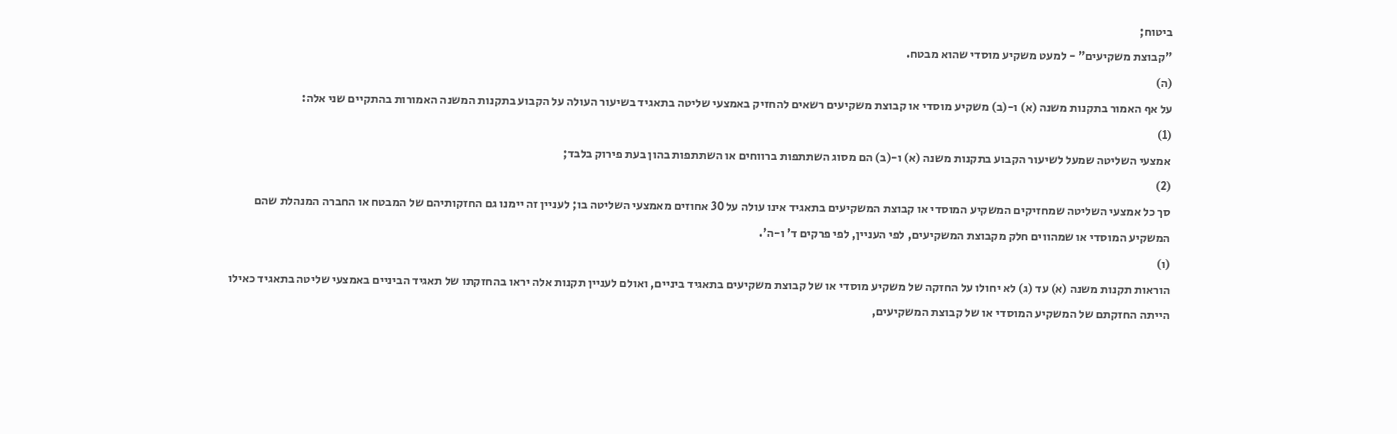ביטוח;
"קבוצת משקיעים" - למעט משקיע מוסדי שהוא מבטח.
(ה)
על אף האמור בתקנות משנה (א) ו-(ב) משקיע מוסדי או קבוצת משקיעים רשאים להחזיק באמצעי שליטה בתאגיד בשיעור העולה על הקבוע בתקנות המשנה האמורות בהתקיים שני אלה:
(1)
אמצעי השליטה שמעל לשיעור הקבוע בתקנות משנה (א) ו-(ב) הם מסוג השתתפות ברווחים או השתתפות בהון בעת פירוק בלבד;
(2)
סך כל אמצעי השליטה שמחזיקים המשקיע המוסדי או קבוצת המשקיעים בתאגיד אינו עולה על 30 אחוזים מאמצעי השליטה בו; לעניין זה יימנו גם החזקותיהם של המבטח או החברה המנהלת שהם המשקיע המוסדי או שמהווים חלק מקבוצת המשקיעים, לפי העניין, לפי פרקים ד' ו-ה'.
(ו)
הוראות תקנות משנה (א) עד (ג) לא יחולו על החזקה של משקיע מוסדי או של קבוצת משקיעים בתאגיד ביניים, ואולם לעניין תקנות אלה יראו בהחזקתו של תאגיד הביניים באמצעי שליטה בתאגיד כאילו הייתה החזקתם של המשקיע המוסדי או של קבוצת המשקיעים,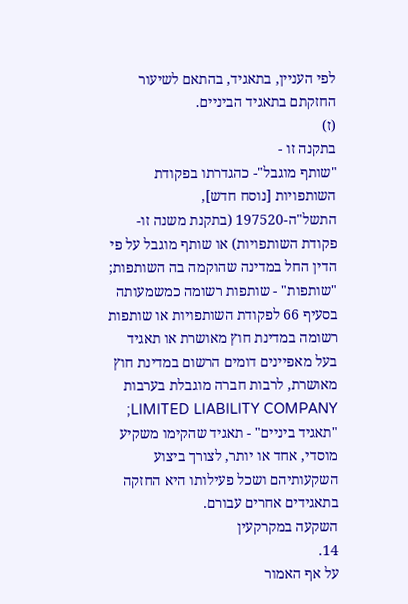לפי העניין, בתאגיד, בהתאם לשיעור החזקתם בתאגיד הביניים.
(ז)
בתקנה זו -
"שותף מוגבל"- כהגדרתו בפקודת השותפויות [נוסח חדש], התשל"ה-197520 (בתקנת משנה זו- פקודת השותפויות) או שותף מוגבל על פי הדין החל במדינה שהוקמה בה השותפות;
"שותפות" - שותפות רשומה כמשמעותה בסעיף 66 לפקודת השותפויות או שותפות רשומה במדינת חוץ מאושרת או תאגיד בעל מאפיינים דומים הרשום במדינת חוץ מאושרת, לרבות חברה מוגבלת בערבות LIMITED LIABILITY COMPANY;
"תאגיד ביניים" - תאגיד שהקימו משקיע מוסדי, אחד או יותר, לצורך ביצוע השקעותיהם ושכל פעילותו היא החזקה בתאגידים אחרים עבורם.
השקעה במקרקעין
14.
על אף האמור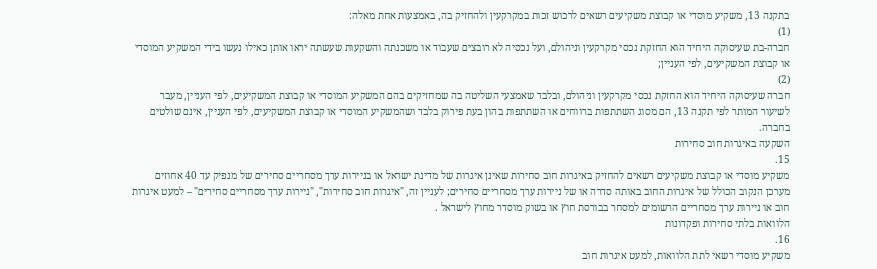בתקנה 13, משקיע מוסדי או קבוצת משקיעים רשאים לרכוש זכות במקרקעין ולהחזיק בה, באמצעות אחת מאלה:
(1)
חברה-בת שעיסוקה היחיד הוא החזקת נכסי מקרקעין וניהולם, ועל נכסיה לא רובצים שעבוד או משכנתה והשקעות שעשתה יראו אותן כאילו נעשו בידי המשקיע המוסדי או קבוצת המשקיעים, לפי העניין;
(2)
חברה שעיסוקה היחיד הוא החזקת נכסי מקרקעין וניהולם, ובלבד שאמצעי השליטה בה שמחזיקים בהם המשקיע המוסדי או קבוצת המשקיעים, לפי העניין, מעבר לשיעור המותר לפי תקנה 13, הם מסוג השתתפות ברווחים או השתתפות בהון בעת פירוק בלבד ושהמשקיע המוסדי או קבוצת המשקיעים, לפי העניין, אינם שולטים בחברה.
השקעה באיגרות חוב סחירות
15.
משקיע מוסדי או קבוצת משקיעים רשאים להחזיק באיגרות חוב סחירות שאינן איגרות של מדינת ישראל או בניירות ערך מסחריים סחירים של מנפיק עד 40 אחוזים מערכן הנקוב הכולל של איגרות החוב באותה סדרה או של ניירות ערך מסחריים סחירים; לעניין זה, "איגרות חוב סחירות", "ניירות ערך מסחריים סחירים" – למעט איגרות חוב או ניירות ערך מסחריים הרשומים למסחר בבורסת חוץ או בשוק מוסדר מחוץ לישראל .
הלוואות בלתי סחירות ופקדונות
16.
משקיע מוסדי רשאי לתת הלוואות, למעט איגרות חוב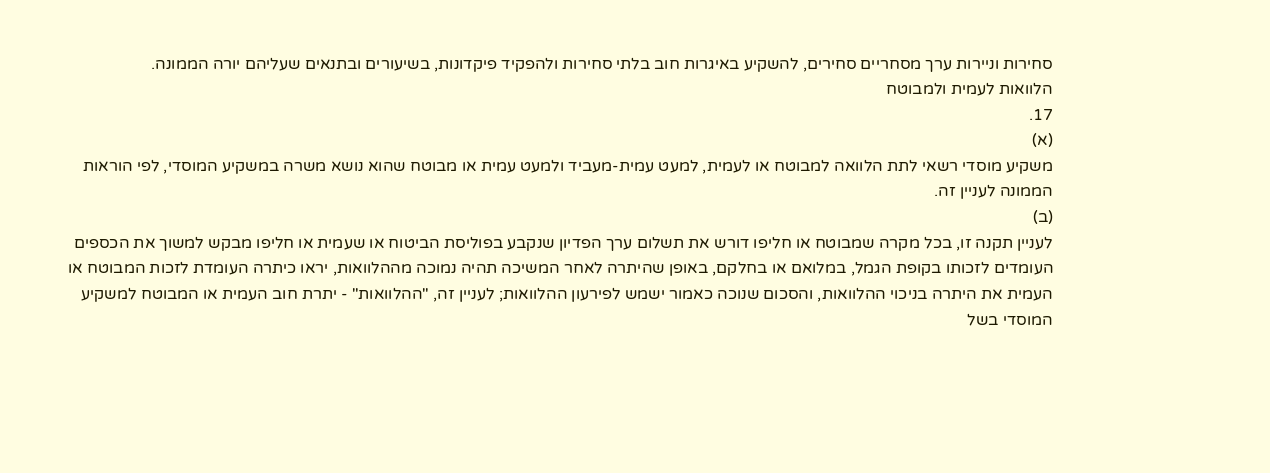סחירות וניירות ערך מסחריים סחירים, להשקיע באיגרות חוב בלתי סחירות ולהפקיד פיקדונות, בשיעורים ובתנאים שעליהם יורה הממונה.
הלוואות לעמית ולמבוטח
17.
(א)
משקיע מוסדי רשאי לתת הלוואה למבוטח או לעמית, למעט עמית-מעביד ולמעט עמית או מבוטח שהוא נושא משרה במשקיע המוסדי, לפי הוראות הממונה לעניין זה.
(ב)
לעניין תקנה זו, בכל מקרה שמבוטח או חליפו דורש את תשלום ערך הפדיון שנקבע בפוליסת הביטוח או שעמית או חליפו מבקש למשוך את הכספים העומדים לזכותו בקופת הגמל, במלואם או בחלקם, באופן שהיתרה לאחר המשיכה תהיה נמוכה מההלוואות, יראו כיתרה העומדת לזכות המבוטח או העמית את היתרה בניכוי ההלוואות, והסכום שנוכה כאמור ישמש לפירעון ההלוואות; לעניין זה, "ההלוואות" - יתרת חוב העמית או המבוטח למשקיע המוסדי בשל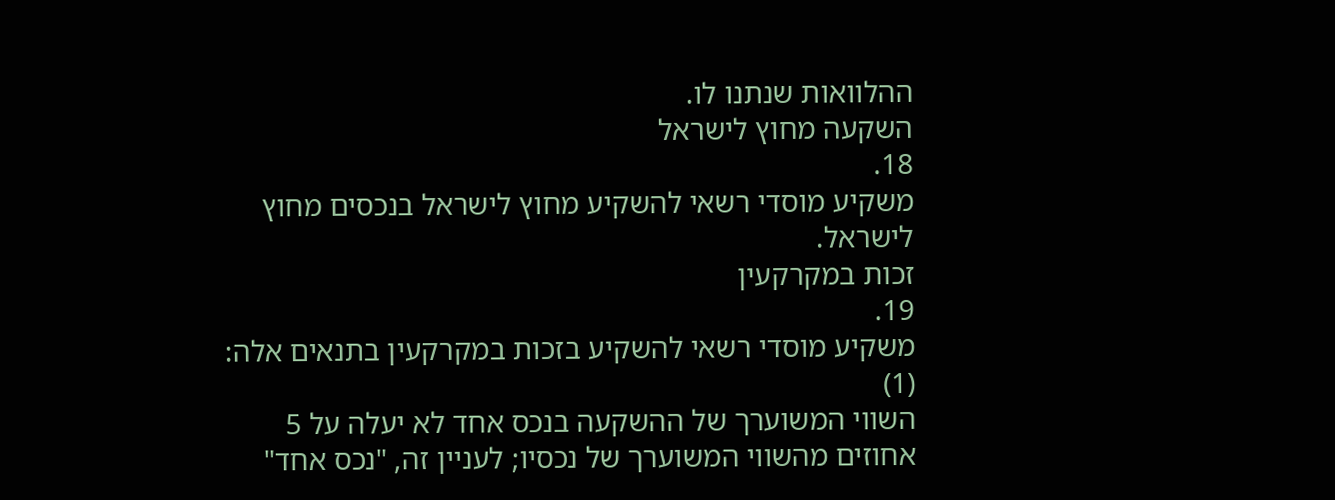ההלוואות שנתנו לו.
השקעה מחוץ לישראל
18.
משקיע מוסדי רשאי להשקיע מחוץ לישראל בנכסים מחוץ לישראל.
זכות במקרקעין
19.
משקיע מוסדי רשאי להשקיע בזכות במקרקעין בתנאים אלה:
(1)
השווי המשוערך של ההשקעה בנכס אחד לא יעלה על 5 אחוזים מהשווי המשוערך של נכסיו; לעניין זה, "נכס אחד"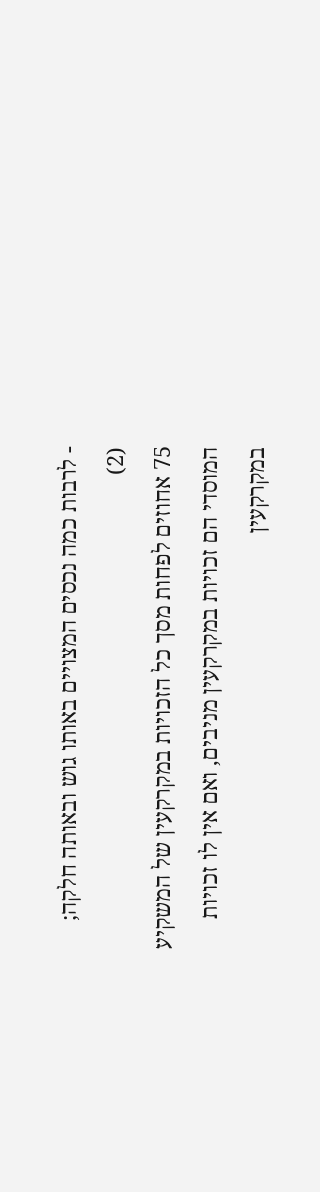- לרבות כמה נכסים המצויים באותו גוש ובאותה חלקה;
(2)
75 אחוזים לפחות מסך כל הזכויות במקרקעין של המשקיע המוסדי הם זכויות במקרקעין מניבים, ואם אין לו זכויות במקרקעין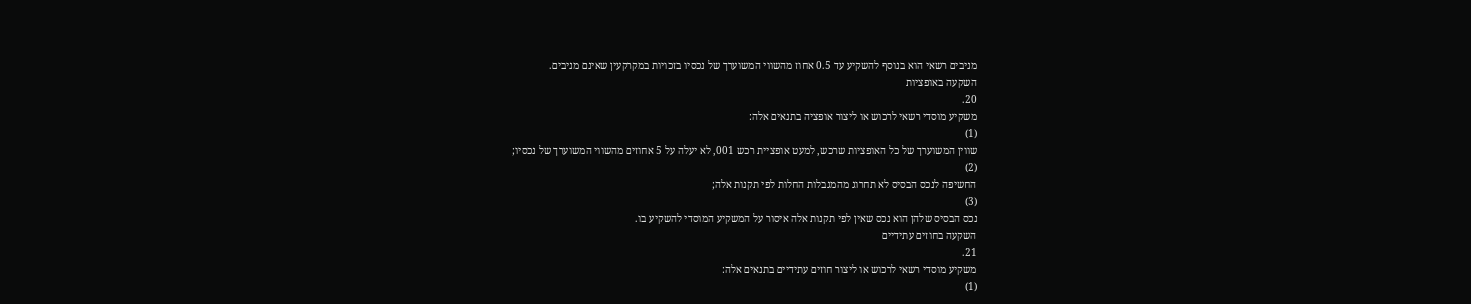מניבים רשאי הוא בנוסף להשקיע עד 0.5 אחוז מהשווי המשוערך של נכסיו בזכויות במקרקעין שאינם מניבים.
השקעה באופציות
20.
משקיע מוסדי רשאי לרכוש או ליצור אופציה בתנאים אלה:
(1)
שווין המשוערך של כל האופציות שרכש, למעט אופציית רכש 001, לא יעלה על 5 אחוזים מהשווי המשוערך של נכסיו;
(2)
החשיפה לנכס הבסיס לא תחרוג מהמגבלות החלות לפי תקנות אלה;
(3)
נכס הבסיס שלהן הוא נכס שאין לפי תקנות אלה איסור על המשקיע המוסדי להשקיע בו.
השקעה בחוזים עתידיים
21.
משקיע מוסדי רשאי לרכוש או ליצור חוזים עתידיים בתנאים אלה:
(1)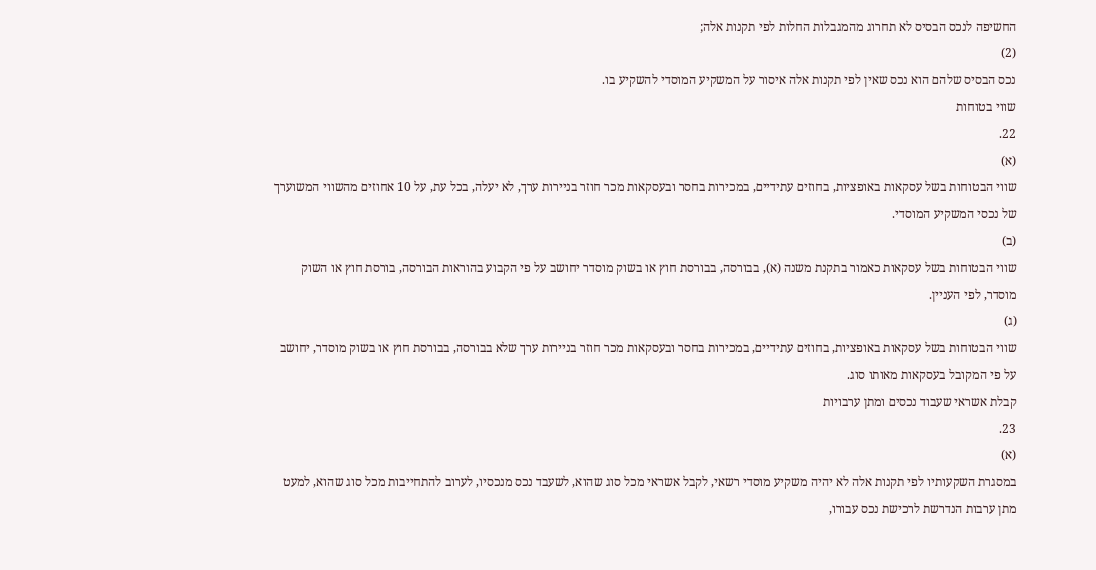החשיפה לנכס הבסיס לא תחרוג מהמגבלות החלות לפי תקנות אלה;
(2)
נכס הבסיס שלהם הוא נכס שאין לפי תקנות אלה איסור על המשקיע המוסדי להשקיע בו.
שווי בטוחות
22.
(א)
שווי הבטוחות בשל עסקאות באופציות, בחוזים עתידיים, במכירות בחסר ובעסקאות מכר חוזר בניירות ערך, לא יעלה, בכל עת, על 10 אחוזים מהשווי המשוערך של נכסי המשקיע המוסדי.
(ב)
שווי הבטוחות בשל עסקאות כאמור בתקנת משנה (א), בבורסה, בבורסת חוץ או בשוק מוסדר יחושב על פי הקבוע בהוראות הבורסה, בורסת חוץ או השוק מוסדר, לפי העניין.
(ג)
שווי הבטוחות בשל עסקאות באופציות, בחוזים עתידיים, במכירות בחסר ובעסקאות מכר חוזר בניירות ערך שלא בבורסה, בבורסת חוץ או בשוק מוסדר, יחושב על פי המקובל בעסקאות מאותו סוג.
קבלת אשראי שעבוד נכסים ומתן ערבויות
23.
(א)
במסגרת השקעותיו לפי תקנות אלה לא יהיה משקיע מוסדי רשאי, לקבל אשראי מכל סוג שהוא, לשעבד נכס מנכסיו, לערוב להתחייבות מכל סוג שהוא, למעט מתן ערבות הנדרשת לרכישת נכס עבורו,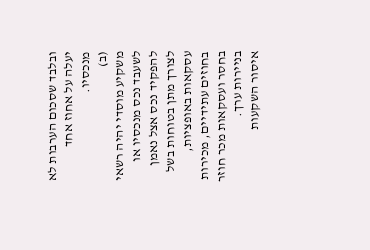ובלבד שסכום הערבות לא יעלה על אחוז אחד מנכסיו.
(ב)
משקיע מוסדי יהיה רשאי לשעבד נכס מנכסיו או להפקיד נכס אצל נאמן לצורך מתן בטוחות בשל עסקאות באופציות, בחוזים עתידיים, מכירות בחסר ועסקאות מכר חוזר בניירות ערך.
איסור השקעות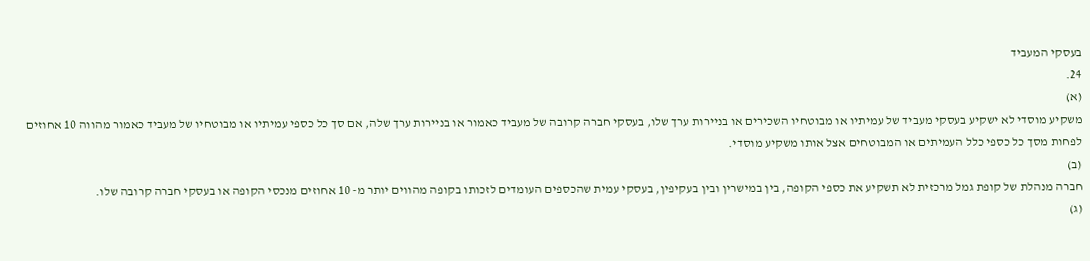בעסקי המעביד
24.
(א)
משקיע מוסדי לא ישקיע בעסקי מעביד של עמיתיו או מבוטחיו השכירים או בניירות ערך שלו, בעסקי חברה קרובה של מעביד כאמור או בניירות ערך שלה, אם סך כל כספי עמיתיו או מבוטחיו של מעביד כאמור מהווה 10 אחוזים לפחות מסך כל כספי כלל העמיתים או המבוטחים אצל אותו משקיע מוסדי.
(ב)
חברה מנהלת של קופת גמל מרכזית לא תשקיע את כספי הקופה, בין במישרין ובין בעקיפין, בעסקי עמית שהכספים העומדים לזכותו בקופה מהווים יותר מ- 10 אחוזים מנכסי הקופה או בעסקי חברה קרובה שלו.
(ג)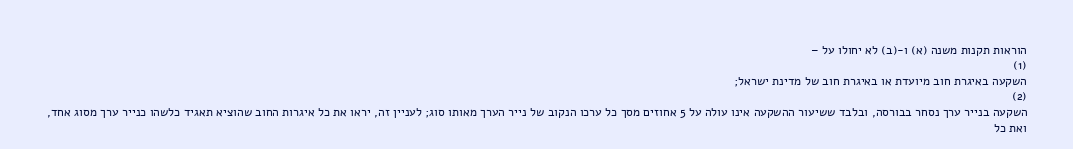הוראות תקנות משנה (א) ו-(ב) לא יחולו על –
(1)
השקעה באיגרת חוב מיועדת או באיגרת חוב של מדינת ישראל;
(2)
השקעה בנייר ערך נסחר בבורסה, ובלבד ששיעור ההשקעה אינו עולה על 5 אחוזים מסך כל ערכו הנקוב של נייר הערך מאותו סוג; לעניין זה, יראו את כל איגרות החוב שהוציא תאגיד כלשהו כנייר ערך מסוג אחד, ואת כל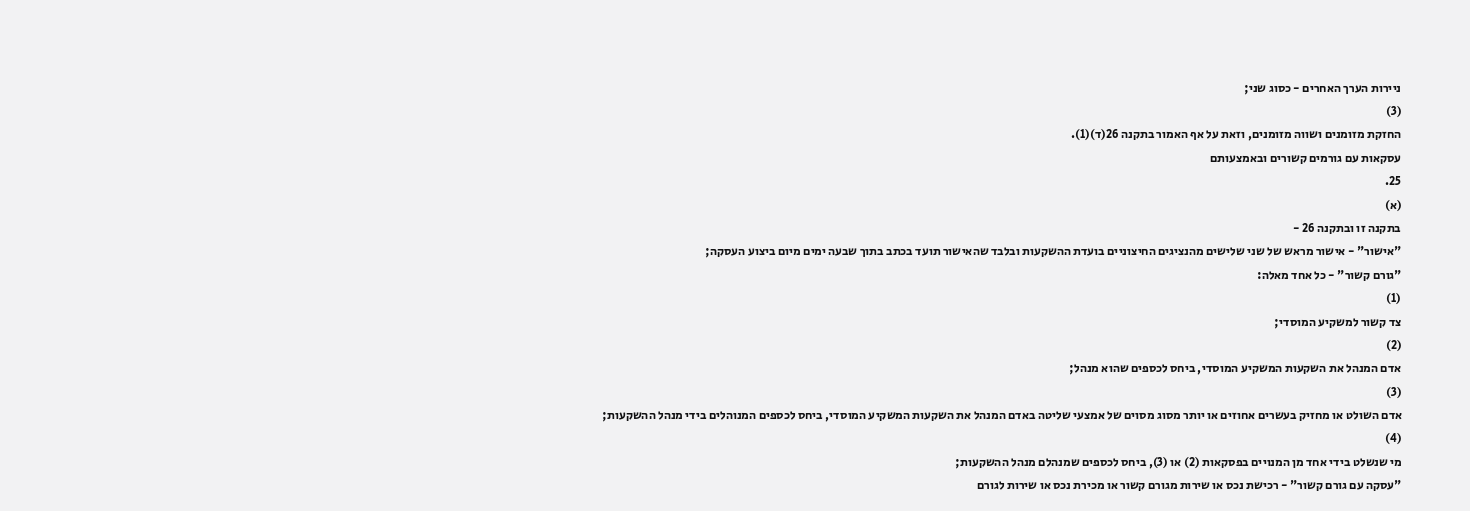ניירות הערך האחרים - כסוג שני;
(3)
החזקת מזומנים ושווה מזומנים, וזאת על אף האמור בתקנה 26(ד)(1).
עסקאות עם גורמים קשורים ובאמצעותם
25.
(א)
בתקנה זו ובתקנה 26 -
"אישור" - אישור מראש של שני שלישים מהנציגים החיצוניים בועדת ההשקעות ובלבד שהאישור תועד בכתב בתוך שבעה ימים מיום ביצוע העסקה;
"גורם קשור" - כל אחד מאלה:
(1)
צד קשור למשקיע המוסדי;
(2)
אדם המנהל את השקעות המשקיע המוסדי, ביחס לכספים שהוא מנהל;
(3)
אדם השולט או מחזיק בעשרים אחוזים או יותר מסוג מסוים של אמצעי שליטה באדם המנהל את השקעות המשקיע המוסדי, ביחס לכספים המנוהלים בידי מנהל ההשקעות;
(4)
מי שנשלט בידי אחד מן המנויים בפסקאות (2) או (3), ביחס לכספים שמנהלם מנהל ההשקעות;
"עסקה עם גורם קשור" - רכישת נכס או שירות מגורם קשור או מכירת נכס או שירות לגורם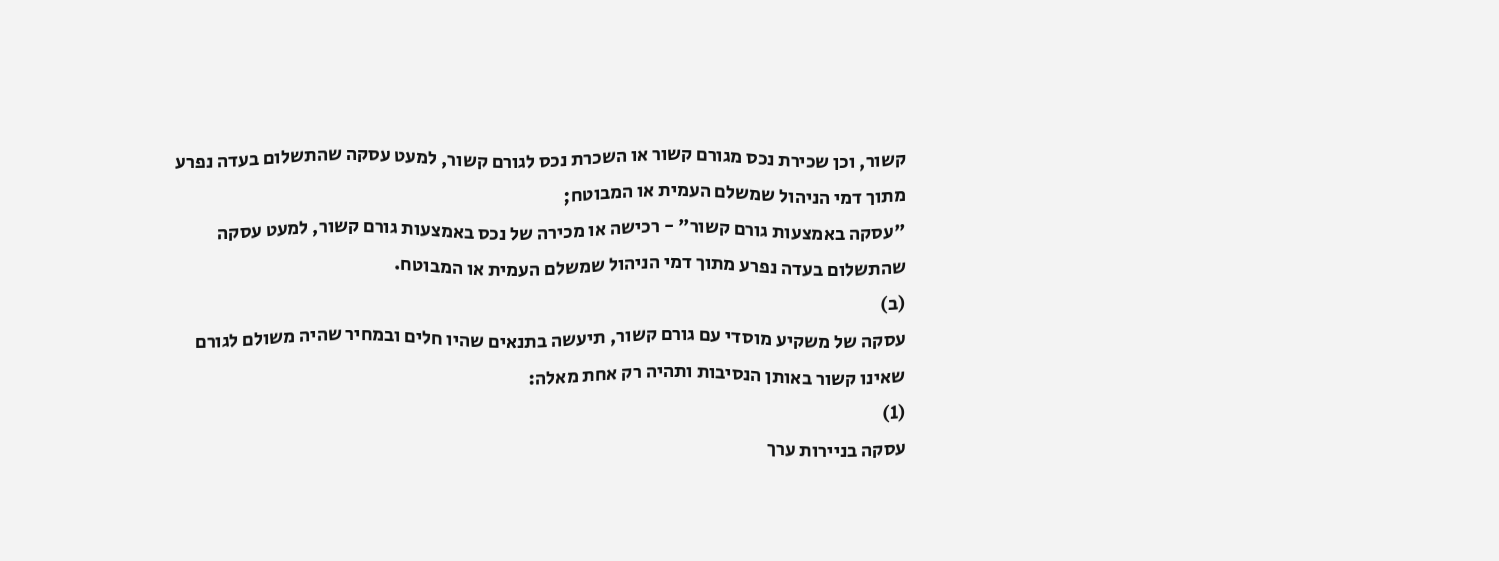קשור, וכן שכירת נכס מגורם קשור או השכרת נכס לגורם קשור, למעט עסקה שהתשלום בעדה נפרע מתוך דמי הניהול שמשלם העמית או המבוטח;
"עסקה באמצעות גורם קשור" - רכישה או מכירה של נכס באמצעות גורם קשור, למעט עסקה שהתשלום בעדה נפרע מתוך דמי הניהול שמשלם העמית או המבוטח.
(ב)
עסקה של משקיע מוסדי עם גורם קשור, תיעשה בתנאים שהיו חלים ובמחיר שהיה משולם לגורם שאינו קשור באותן הנסיבות ותהיה רק אחת מאלה:
(1)
עסקה בניירות ערך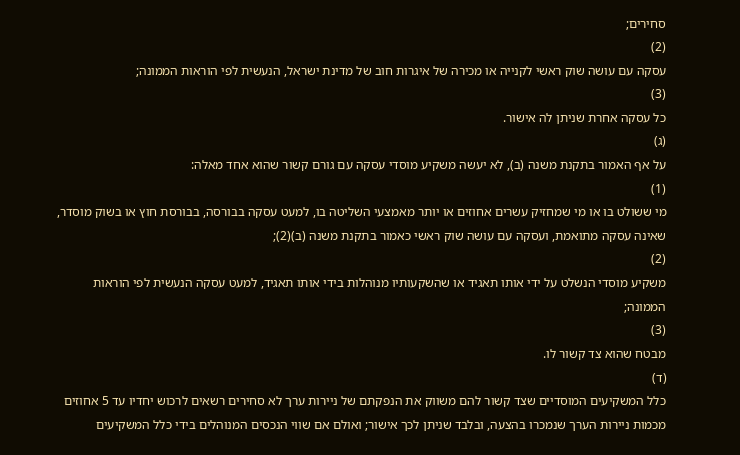סחירים;
(2)
עסקה עם עושה שוק ראשי לקנייה או מכירה של איגרות חוב של מדינת ישראל, הנעשית לפי הוראות הממונה;
(3)
כל עסקה אחרת שניתן לה אישור.
(ג)
על אף האמור בתקנת משנה (ב), לא יעשה משקיע מוסדי עסקה עם גורם קשור שהוא אחד מאלה:
(1)
מי ששולט בו או מי שמחזיק עשרים אחוזים או יותר מאמצעי השליטה בו, למעט עסקה בבורסה, בבורסת חוץ או בשוק מוסדר, שאינה עסקה מתואמת, ועסקה עם עושה שוק ראשי כאמור בתקנת משנה (ב)(2);
(2)
משקיע מוסדי הנשלט על ידי אותו תאגיד או שהשקעותיו מנוהלות בידי אותו תאגיד, למעט עסקה הנעשית לפי הוראות הממונה;
(3)
מבטח שהוא צד קשור לו.
(ד)
כלל המשקיעים המוסדיים שצד קשור להם משווק את הנפקתם של ניירות ערך לא סחירים רשאים לרכוש יחדיו עד 5 אחוזים מכמות ניירות הערך שנמכרו בהצעה, ובלבד שניתן לכך אישור; ואולם אם שווי הנכסים המנוהלים בידי כלל המשקיעים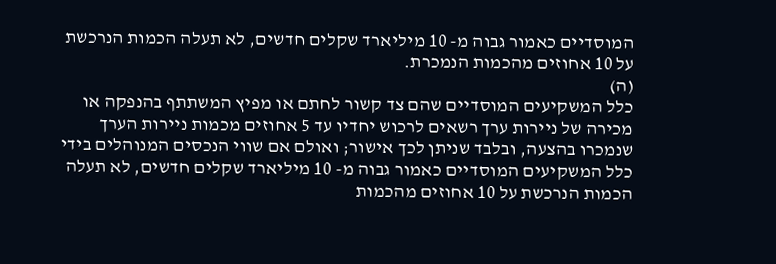המוסדיים כאמור גבוה מ- 10 מיליארד שקלים חדשים, לא תעלה הכמות הנרכשת על 10 אחוזים מהכמות הנמכרת.
(ה)
כלל המשקיעים המוסדיים שהם צד קשור לחתם או מפיץ המשתתף בהנפקה או מכירה של ניירות ערך רשאים לרכוש יחדיו עד 5 אחוזים מכמות ניירות הערך שנמכרו בהצעה, ובלבד שניתן לכך אישור; ואולם אם שווי הנכסים המנוהלים בידי כלל המשקיעים המוסדיים כאמור גבוה מ- 10 מיליארד שקלים חדשים, לא תעלה הכמות הנרכשת על 10 אחוזים מהכמות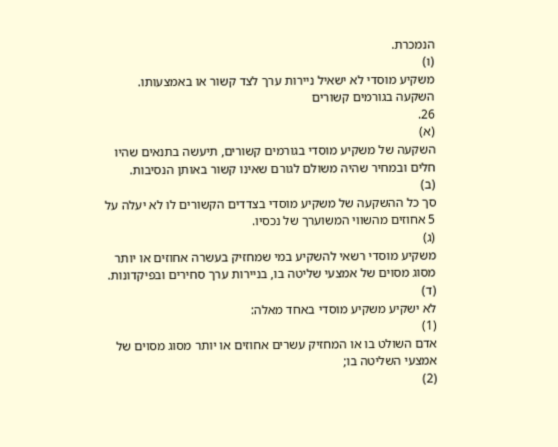הנמכרת.
(ו)
משקיע מוסדי לא ישאיל ניירות ערך לצד קשור או באמצעותו.
השקעה בגורמים קשורים
26.
(א)
השקעה של משקיע מוסדי בגורמים קשורים, תיעשה בתנאים שהיו חלים ובמחיר שהיה משולם לגורם שאינו קשור באותן הנסיבות.
(ב)
סך כל ההשקעה של משקיע מוסדי בצדדים הקשורים לו לא יעלה על 5 אחוזים מהשווי המשוערך של נכסיו.
(ג)
משקיע מוסדי רשאי להשקיע במי שמחזיק בעשרה אחוזים או יותר מסוג מסוים של אמצעי שליטה בו, בניירות ערך סחירים ובפיקדונות.
(ד)
לא ישקיע משקיע מוסדי באחד מאלה:
(1)
אדם השולט בו או המחזיק עשרים אחוזים או יותר מסוג מסוים של אמצעי השליטה בו;
(2)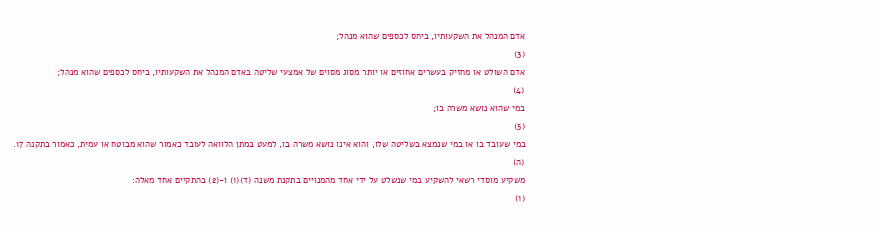אדם המנהל את השקעותיו, ביחס לכספים שהוא מנהל;
(3)
אדם השולט או מחזיק בעשרים אחוזים או יותר מסוג מסוים של אמצעי שליטה באדם המנהל את השקעותיו, ביחס לכספים שהוא מנהל;
(4)
במי שהוא נושא משרה בו;
(5)
במי שעובד בו או במי שנמצא בשליטה שלו, והוא אינו נושא משרה בו, למעט במתן הלוואה לעובד כאמור שהוא מבוטח או עמית, כאמור בתקנה 17.
(ה)
משקיע מוסדי רשאי להשקיע במי שנשלט על ידי אחד מהמנויים בתקנת משנה (ד)(1) ו-(2) בהתקיים אחד מאלה:
(1)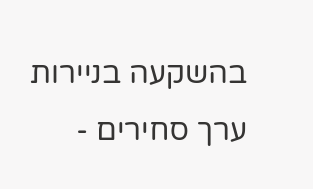בהשקעה בניירות ערך סחירים -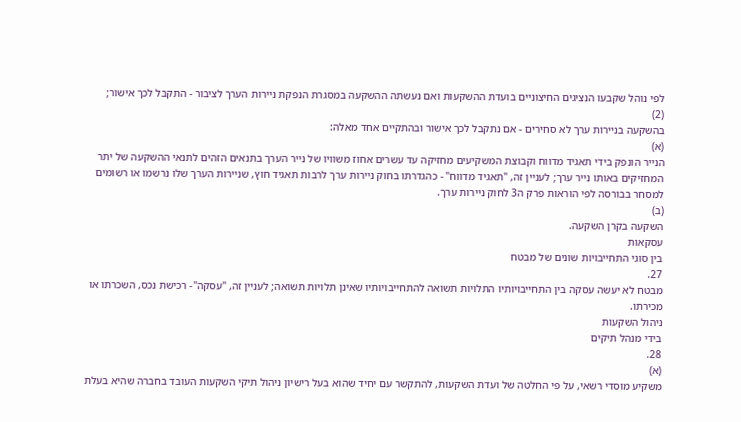לפי נוהל שקבעו הנציגים החיצוניים בועדת ההשקעות ואם נעשתה ההשקעה במסגרת הנפקת ניירות הערך לציבור - התקבל לכך אישור;
(2)
בהשקעה בניירות ערך לא סחירים - אם נתקבל לכך אישור ובהתקיים אחד מאלה:
(א)
הנייר הונפק בידי תאגיד מדווח וקבוצת המשקיעים מחזיקה עד עשרים אחוז משוויו של נייר הערך בתנאים הזהים לתנאי ההשקעה של יתר המחזיקים באותו נייר ערך; לעניין זה, "תאגיד מדווח" - כהגדרתו בחוק ניירות ערך לרבות תאגיד חוץ, שניירות הערך שלו נרשמו או רשומים למסחר בבורסה לפי הוראות פרק ה3 לחוק ניירות ערך.
(ב)
השקעה בקרן השקעה.
עסקאות
בין סוגי התחייבויות שונים של מבטח
27.
מבטח לא יעשה עסקה בין התחייבויותיו התלויות תשואה להתחייבויותיו שאינן תלויות תשואה; לעניין זה, "עסקה"- רכישת נכס, השכרתו או מכירתו.
ניהול השקעות
בידי מנהל תיקים
28.
(א)
משקיע מוסדי רשאי, על פי החלטה של ועדת השקעות, להתקשר עם יחיד שהוא בעל רישיון ניהול תיקי השקעות העובד בחברה שהיא בעלת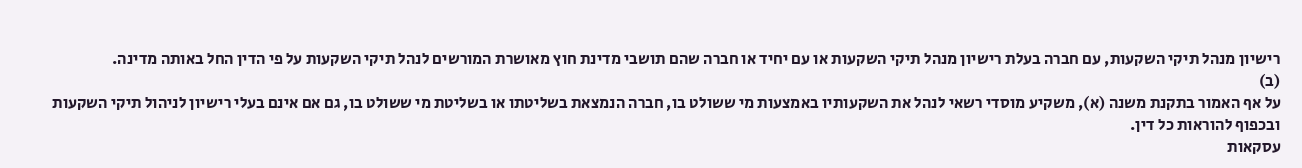רישיון מנהל תיקי השקעות, עם חברה בעלת רישיון מנהל תיקי השקעות או עם יחיד או חברה שהם תושבי מדינת חוץ מאושרת המורשים לנהל תיקי השקעות על פי הדין החל באותה מדינה.
(ב)
על אף האמור בתקנת משנה (א), משקיע מוסדי רשאי לנהל את השקעותיו באמצעות מי ששולט בו, חברה הנמצאת בשליטתו או בשליטת מי ששולט בו, גם אם אינם בעלי רישיון לניהול תיקי השקעות ובכפוף להוראות כל דין.
עסקאות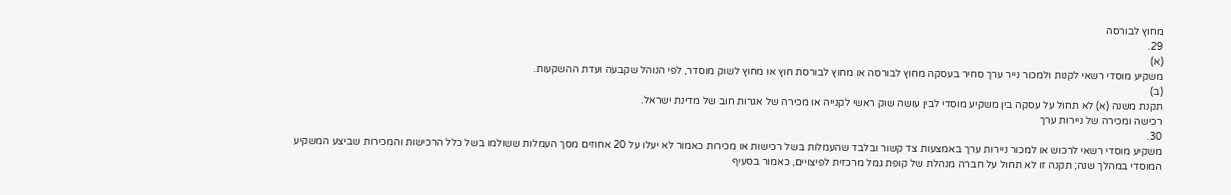מחוץ לבורסה
29.
(א)
משקיע מוסדי רשאי לקנות ולמכור נייר ערך סחיר בעסקה מחוץ לבורסה או מחוץ לבורסת חוץ או מחוץ לשוק מוסדר, לפי הנוהל שקבעה ועדת ההשקעות.
(ב)
תקנת משנה (א) לא תחול על עסקה בין משקיע מוסדי לבין עושה שוק ראשי לקנייה או מכירה של אגרות חוב של מדינת ישראל.
רכישה ומכירה של ניירות ערך
30.
משקיע מוסדי רשאי לרכוש או למכור ניירות ערך באמצעות צד קשור ובלבד שהעמלות בשל רכישות או מכירות כאמור לא יעלו על 20 אחוזים מסך העמלות ששולמו בשל כלל הרכישות והמכירות שביצע המשקיע המוסדי במהלך שנה; תקנה זו לא תחול על חברה מנהלת של קופת גמל מרכזית לפיצויים, כאמור בסעיף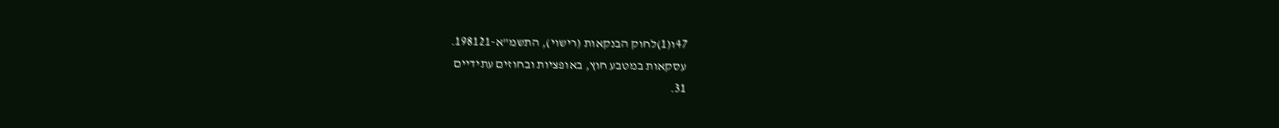47ו(1)לחוק הבנקאות (רישוי), התשמ"א-198121.
עסקאות במטבע חוץ, באופציות ובחוזים עתידיים
31.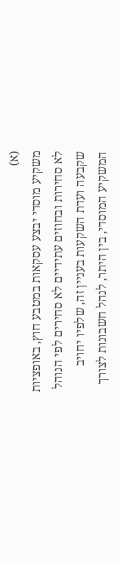(א)
משקיע מוסדי יבצע עסקאות במטבע חוץ, באופציות לא סחירות ובחוזים עתידיים לא סחירים לפי הנוהל שקבעה ועדת השקעות בעניין זה, שלפיו יחויב המשקיע המוסדי, בין היתר, לנהל חשבונות לצורך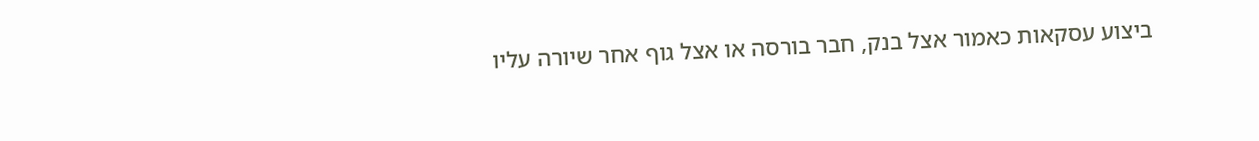ביצוע עסקאות כאמור אצל בנק, חבר בורסה או אצל גוף אחר שיורה עליו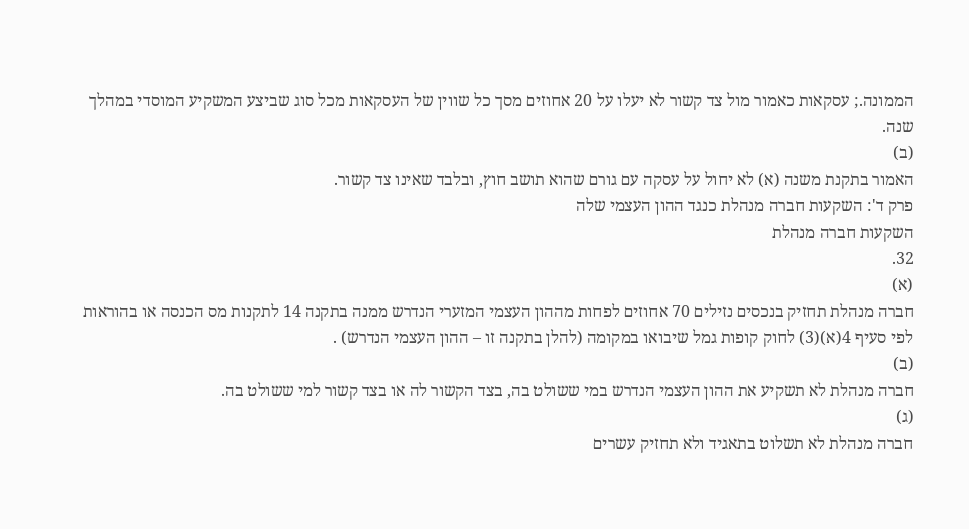הממונה.; עסקאות כאמור מול צד קשור לא יעלו על 20 אחוזים מסך כל שווין של העסקאות מכל סוג שביצע המשקיע המוסדי במהלך שנה.
(ב)
האמור בתקנת משנה (א) לא יחול על עסקה עם גורם שהוא תושב חוץ, ובלבד שאינו צד קשור.
פרק ד': השקעות חברה מנהלת כנגד ההון העצמי שלה
השקעות חברה מנהלת
32.
(א)
חברה מנהלת תחזיק בנכסים נזילים 70 אחוזים לפחות מההון העצמי המזערי הנדרש ממנה בתקנה 14 לתקנות מס הכנסה או בהוראות לפי סעיף 4(א)(3) לחוק קופות גמל שיבואו במקומה (להלן בתקנה זו – ההון העצמי הנדרש) .
(ב)
חברה מנהלת לא תשקיע את ההון העצמי הנדרש במי ששולט בה, בצד הקשור לה או בצד קשור למי ששולט בה.
(ג)
חברה מנהלת לא תשלוט בתאגיד ולא תחזיק עשרים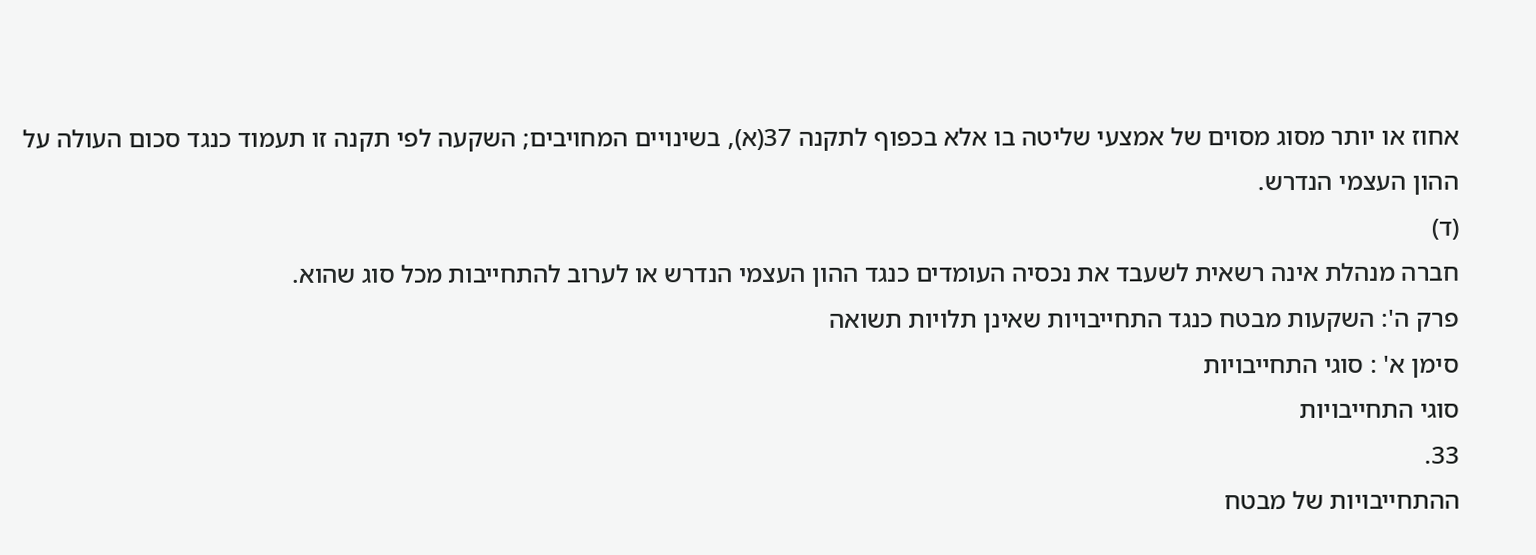אחוז או יותר מסוג מסוים של אמצעי שליטה בו אלא בכפוף לתקנה 37(א), בשינויים המחויבים; השקעה לפי תקנה זו תעמוד כנגד סכום העולה על ההון העצמי הנדרש.
(ד)
חברה מנהלת אינה רשאית לשעבד את נכסיה העומדים כנגד ההון העצמי הנדרש או לערוב להתחייבות מכל סוג שהוא.
פרק ה': השקעות מבטח כנגד התחייבויות שאינן תלויות תשואה
סימן א' : סוגי התחייבויות
סוגי התחייבויות
33.
ההתחייבויות של מבטח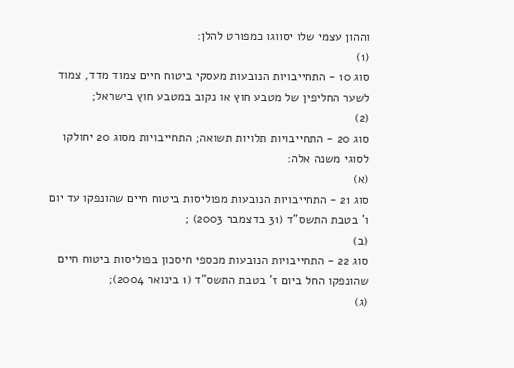וההון עצמי שלו יסווגו כמפורט להלן:
(1)
סוג 10 - התחייבויות הנובעות מעסקי ביטוח חיים צמוד מדד, צמוד לשער החליפין של מטבע חוץ או נקוב במטבע חוץ בישראל;
(2)
סוג 20 - התחייבויות תלויות תשואה; התחייבויות מסוג 20 יחולקו לסוגי משנה אלה:
(א)
סוג 21 - התחייבויות הנובעות מפוליסות ביטוח חיים שהונפקו עד יום ו' בטבת התשס"ד (31 בדצמבר 2003) ;
(ב)
סוג 22 - התחייבויות הנובעות מכספי חיסכון בפוליסות ביטוח חיים שהונפקו החל ביום ז' בטבת התשס"ד (1 בינואר 2004);
(ג)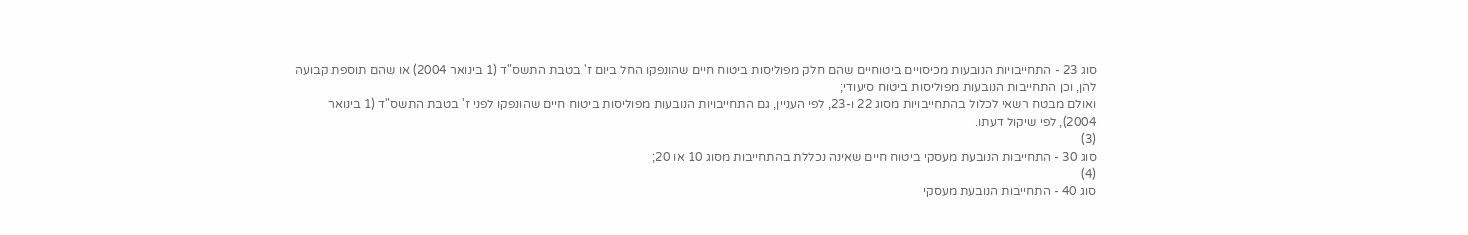סוג 23 - התחייבויות הנובעות מכיסויים ביטוחיים שהם חלק מפוליסות ביטוח חיים שהונפקו החל ביום ז' בטבת התשס"ד (1 בינואר 2004) או שהם תוספת קבועה להן, וכן התחייבות הנובעות מפוליסות ביטוח סיעודי;
ואולם מבטח רשאי לכלול בהתחייבויות מסוג 22 ו-23, לפי העניין, גם התחייבויות הנובעות מפוליסות ביטוח חיים שהונפקו לפני ז' בטבת התשס"ד (1 בינואר 2004), לפי שיקול דעתו.
(3)
סוג 30 - התחייבות הנובעת מעסקי ביטוח חיים שאינה נכללת בהתחייבות מסוג 10 או 20;
(4)
סוג 40 - התחייבות הנובעת מעסקי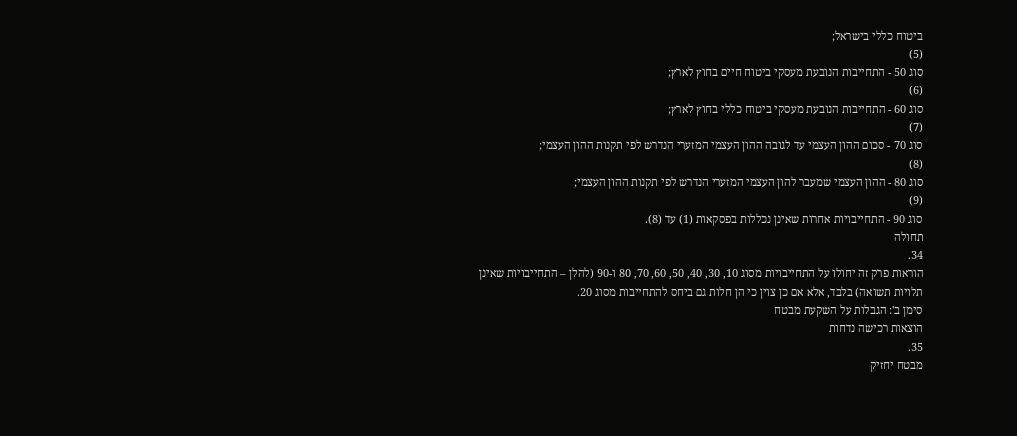ביטוח כללי בישראל;
(5)
סוג 50 - התחייבות הנובעת מעסקי ביטוח חיים בחוץ לארץ;
(6)
סוג 60 - התחייבות הנובעת מעסקי ביטוח כללי בחוץ לארץ;
(7)
סוג 70 - סכום ההון העצמי עד לגובה ההון העצמי המזערי הנדרש לפי תקנות ההון העצמי;
(8)
סוג 80 - ההון העצמי שמעבר להון העצמי המזערי הנדרש לפי תקנות ההון העצמי;
(9)
סוג 90 - התחייבויות אחרות שאינן נכללות בפסקאות (1) עד (8).
תחולה
34.
הוראות פרק זה יחולו על התחייבויות מסוג 10, 30, 40, 50, 60, 70, 80 ו-90 (להלן – התחייבויות שאינן תלויות תשואה) בלבד, אלא אם כן צוין כי הן חלות גם ביחס להתחייבות מסוג 20.
סימן ב': הגבלות על השקעת מבטח
הוצאות רכישה נדחות
35.
מבטח יחזיק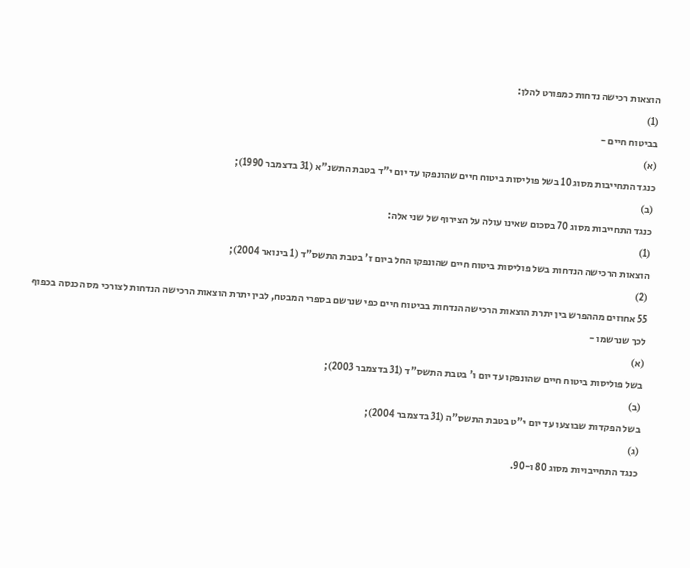הוצאות רכישה נדחות כמפורט להלן:
(1)
בביטוח חיים -
(א)
כנגד התחייבות מסוג 10 בשל פוליסות ביטוח חיים שהונפקו עד יום י"ד בטבת התשנ"א (31 בדצמבר 1990);
(ב)
כנגד התחייבות מסוג 70 בסכום שאינו עולה על הצירוף של שני אלה:
(1)
הוצאות הרכישה הנדחות בשל פוליסות ביטוח חיים שהונפקו החל ביום ז' בטבת התשס"ד (1 בינואר 2004);
(2)
55 אחוזים מההפרש בין יתרת הוצאות הרכישה הנדחות בביטוח חיים כפי שנרשם בספרי המבטח, לבין יתרת הוצאות הרכישה הנדחות לצורכי מס הכנסה בכפוף לכך שנרשמו -
(א)
בשל פוליסות ביטוח חיים שהונפקו עד יום ו' בטבת התשס"ד (31 בדצמבר 2003);
(ב)
בשל הפקדות שבוצעו עד יום י"ט בטבת התשס"ה (31 בדצמבר 2004);
(ג)
כנגד התחייבויות מסוג 80 ו-90.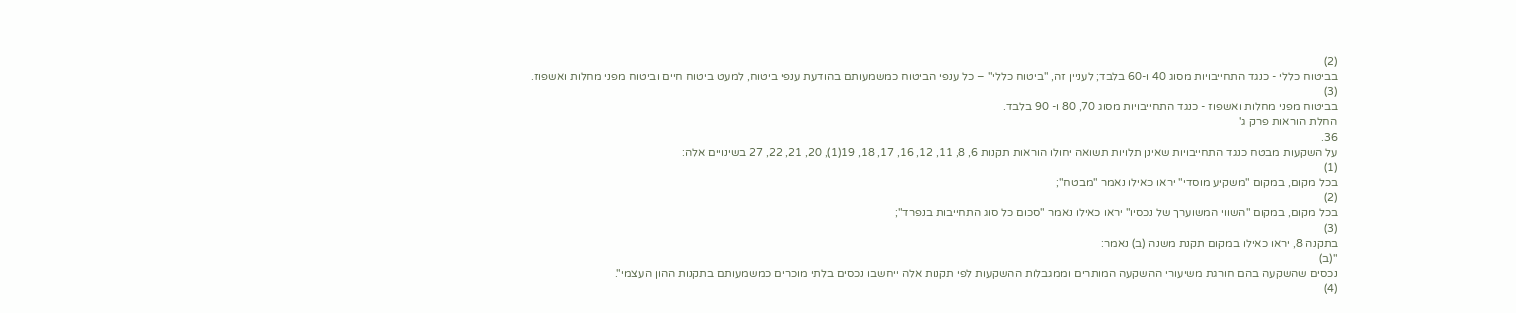(2)
בביטוח כללי - כנגד התחייבויות מסוג 40 ו-60 בלבד; לעניין זה, "ביטוח כללי" – כל ענפי הביטוח כמשמעותם בהודעת ענפי ביטוח, למעט ביטוח חיים וביטוח מפני מחלות ואשפוז.
(3)
בביטוח מפני מחלות ואשפוז - כנגד התחייבויות מסוג 70, 80 ו- 90 בלבד.
החלת הוראות פרק ג'
36.
על השקעות מבטח כנגד התחייבויות שאינן תלויות תשואה יחולו הוראות תקנות 6, 8, 11, 12, 16, 17, 18, 19(1), 20, 21, 22, 27 בשינויים אלה:
(1)
בכל מקום, במקום "משקיע מוסדי" יראו כאילו נאמר "מבטח";
(2)
בכל מקום, במקום "השווי המשוערך של נכסיו" יראו כאילו נאמר "סכום כל סוג התחייבות בנפרד";
(3)
בתקנה 8, יראו כאילו במקום תקנת משנה (ב) נאמר:
"(ב)
נכסים שהשקעה בהם חורגת משיעורי ההשקעה המותרים וממגבלות ההשקעות לפי תקנות אלה ייחשבו נכסים בלתי מוכרים כמשמעותם בתקנות ההון העצמי".
(4)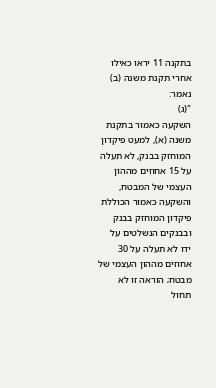בתקנה 11 יראו כאילו אחרי תקנת משנה (ב) נאמר:
"(ג)
השקעה כאמור בתקנת משנה (א), למעט פיקדון המוחזק בבנק, לא תעלה על 15 אחוזים מההון העצמי של המבטח, והשקעה כאמור הכוללת פיקדון המוחזק בבנק ובבנקים הנשלטים על ידו לא תעלה על 30 אחוזים מההון העצמי של מבטח; הוראה זו לא תחול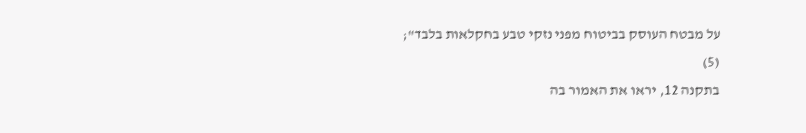על מבטח העוסק בביטוח מפני נזקי טבע בחקלאות בלבד";
(5)
בתקנה 12, יראו את האמור בה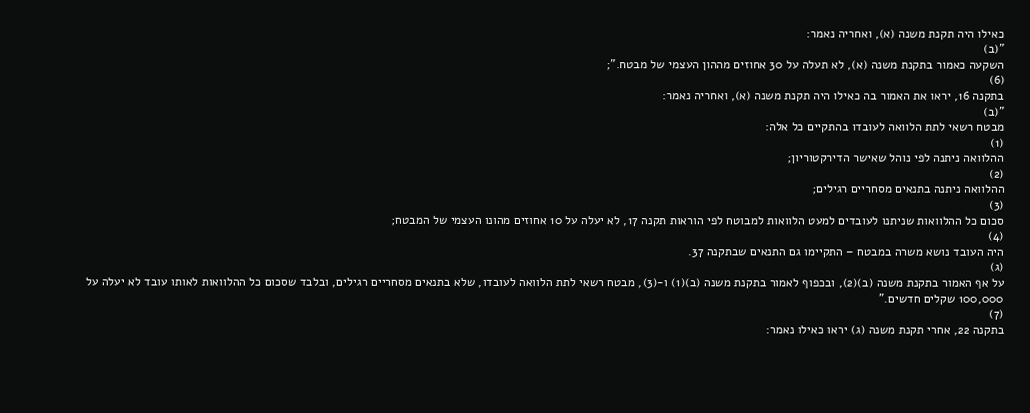כאילו היה תקנת משנה (א), ואחריה נאמר:
"(ב)
השקעה כאמור בתקנת משנה (א), לא תעלה על 30 אחוזים מההון העצמי של מבטח.";
(6)
בתקנה 16, יראו את האמור בה כאילו היה תקנת משנה (א), ואחריה נאמר:
"(ב)
מבטח רשאי לתת הלוואה לעובדו בהתקיים כל אלה:
(1)
ההלוואה ניתנה לפי נוהל שאישר הדירקטוריון;
(2)
ההלוואה ניתנה בתנאים מסחריים רגילים;
(3)
סכום כל ההלוואות שניתנו לעובדים למעט הלוואות למבוטח לפי הוראות תקנה 17, לא יעלה על 10 אחוזים מהונו העצמי של המבטח;
(4)
היה העובד נושא משרה במבטח – התקיימו גם התנאים שבתקנה 37.
(ג)
על אף האמור בתקנת משנה (ב)(2), ובכפוף לאמור בתקנת משנה (ב)(1) ו-(3), מבטח רשאי לתת הלוואה לעובדו, שלא בתנאים מסחריים רגילים, ובלבד שסכום כל ההלוואות לאותו עובד לא יעלה על 100,000 שקלים חדשים."
(7)
בתקנה 22, אחרי תקנת משנה (ג) יראו כאילו נאמר: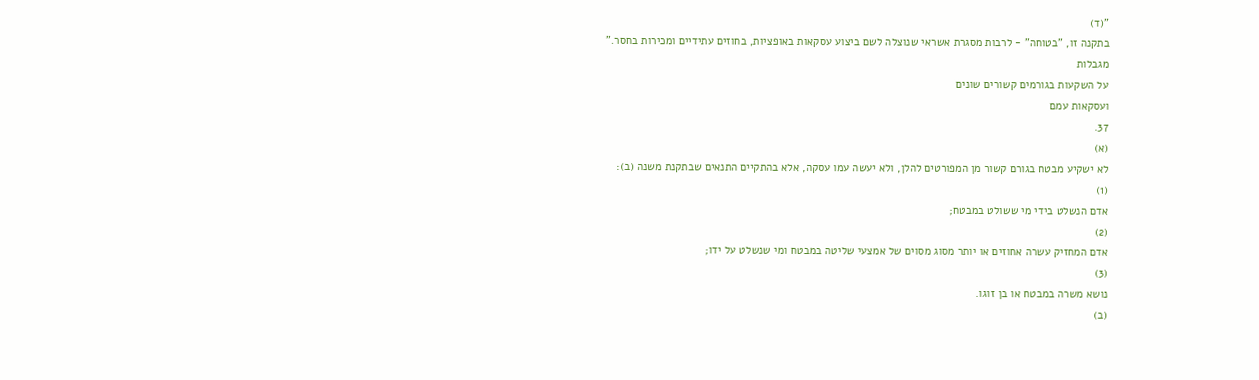"(ד)
בתקנה זו, "בטוחה" - לרבות מסגרת אשראי שנוצלה לשם ביצוע עסקאות באופציות, בחוזים עתידיים ומכירות בחסר."
מגבלות
על השקעות בגורמים קשורים שונים
ועסקאות עמם
37.
(א)
לא ישקיע מבטח בגורם קשור מן המפורטים להלן, ולא יעשה עמו עסקה, אלא בהתקיים התנאים שבתקנת משנה (ב):
(1)
אדם הנשלט בידי מי ששולט במבטח;
(2)
אדם המחזיק עשרה אחוזים או יותר מסוג מסוים של אמצעי שליטה במבטח ומי שנשלט על ידו;
(3)
נושא משרה במבטח או בן זוגו.
(ב)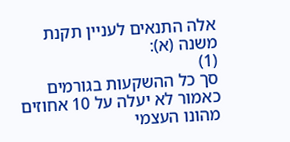אלה התנאים לעניין תקנת משנה (א):
(1)
סך כל ההשקעות בגורמים כאמור לא יעלה על 10 אחוזים מהונו העצמי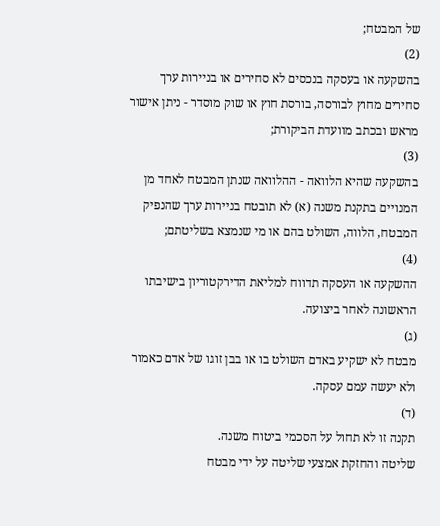של המבטח;
(2)
בהשקעה או בעסקה בנכסים לא סחירים או בניירות ערך סחירים מחוץ לבורסה, בורסת חוץ או שוק מוסדר - ניתן אישור מראש ובכתב מוועדת הביקורת;
(3)
בהשקעה שהיא הלוואה - ההלוואה שנתן המבטח לאחד מן המנויים בתקנת משנה (א) לא תובטח בניירות ערך שהנפיק המבטח, הלווה, השולט בהם או מי שנמצא בשליטתם;
(4)
ההשקעה או העסקה תדווח למליאת הדירקטוריון בישיבתו הראשונה לאחר ביצועה.
(ג)
מבטח לא ישקיע באדם השולט בו או בבן זוגו של אדם כאמור ולא יעשה עמם עסקה.
(ד)
תקנה זו לא תחול על הסכמי ביטוח משנה.
שליטה והחזקת אמצעי שליטה על ידי מבטח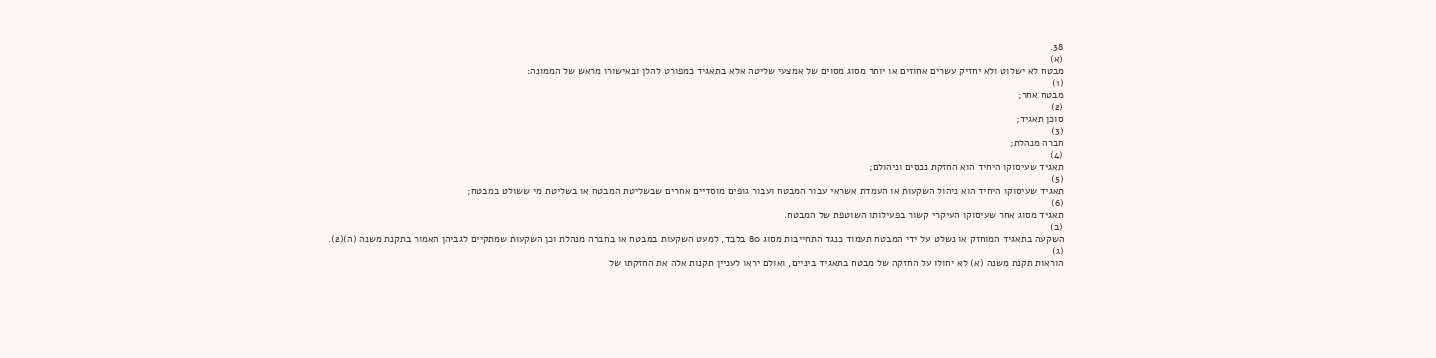38.
(א)
מבטח לא ישלוט ולא יחזיק עשרים אחוזים או יותר מסוג מסוים של אמצעי שליטה אלא בתאגיד כמפורט להלן ובאישורו מראש של הממונה:
(1)
מבטח אחר;
(2)
סוכן תאגיד;
(3)
חברה מנהלת;
(4)
תאגיד שעיסוקו היחיד הוא החזקת נכסים וניהולם;
(5)
תאגיד שעיסוקו היחיד הוא ניהול השקעות או העמדת אשראי עבור המבטח ועבור גופים מוסדיים אחרים שבשליטת המבטח או בשליטת מי ששולט במבטח;
(6)
תאגיד מסוג אחר שעיסוקו העיקרי קשור בפעילותו השוטפת של המבטח.
(ב)
השקעה בתאגיד המוחזק או נשלט על ידי המבטח תעמוד כנגד התחייבות מסוג 80 בלבד, למעט השקעות במבטח או בחברה מנהלת וכן השקעות שמתקיים לגביהן האמור בתקנת משנה (ה)(2).
(ג)
הוראות תקנת משנה (א) לא יחולו על החזקה של מבטח בתאגיד ביניים, ואולם יראו לעניין תקנות אלה את החזקתו של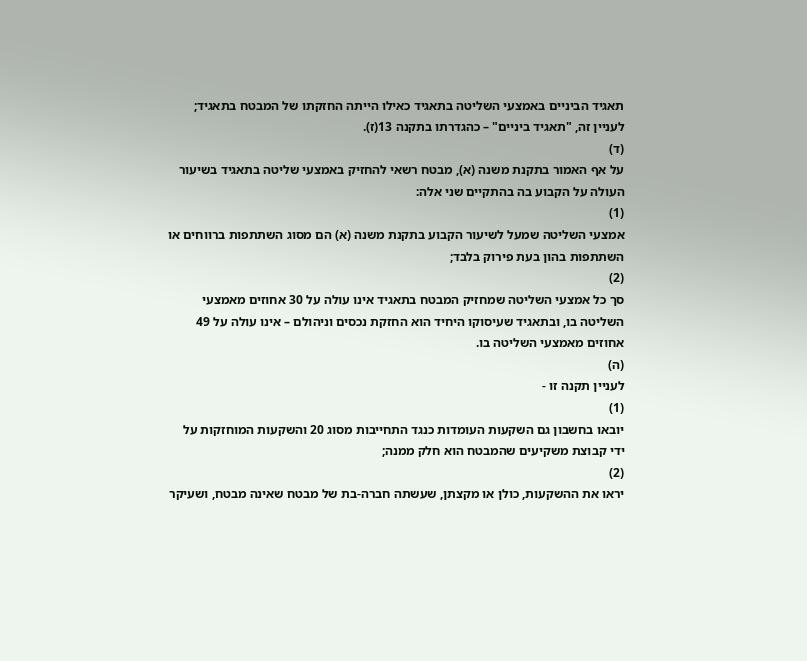תאגיד הביניים באמצעי השליטה בתאגיד כאילו הייתה החזקתו של המבטח בתאגיד; לעניין זה, "תאגיד ביניים" – כהגדרתו בתקנה 13(ז).
(ד)
על אף האמור בתקנת משנה (א), מבטח רשאי להחזיק באמצעי שליטה בתאגיד בשיעור העולה על הקבוע בה בהתקיים שני אלה:
(1)
אמצעי השליטה שמעל לשיעור הקבוע בתקנת משנה (א) הם מסוג השתתפות ברווחים או השתתפות בהון בעת פירוק בלבד;
(2)
סך כל אמצעי השליטה שמחזיק המבטח בתאגיד אינו עולה על 30 אחוזים מאמצעי השליטה בו, ובתאגיד שעיסוקו היחיד הוא החזקת נכסים וניהולם – אינו עולה על 49 אחוזים מאמצעי השליטה בו.
(ה)
לעניין תקנה זו -
(1)
יובאו בחשבון גם השקעות העומדות כנגד התחייבות מסוג 20 והשקעות המוחזקות על ידי קבוצת משקיעים שהמבטח הוא חלק ממנה;
(2)
יראו את ההשקעות, כולן או מקצתן, שעשתה חברה-בת של מבטח שאינה מבטח, ושעיקר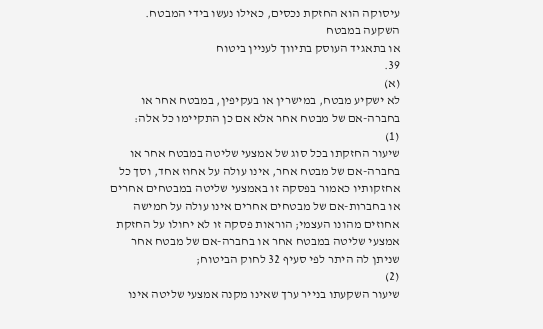עיסוקה הוא החזקת נכסים, כאילו נעשו בידי המבטח.
השקעה במבטח
או בתאגיד העוסק בתיווך לעניין ביטוח
39.
(א)
לא ישקיע מבטח, במישרין או בעקיפין, במבטח אחר או בחברה-אם של מבטח אחר אלא אם כן התקיימו כל אלה:
(1)
שיעור החזקתו בכל סוג של אמצעי שליטה במבטח אחר או בחברה-אם של מבטח אחר, אינו עולה על אחוז אחד, וסך כל אחזקותיו כאמור בפסקה זו באמצעי שליטה במבטחים אחרים או בחברות-אם של מבטחים אחרים אינו עולה על חמישה אחוזים מהונו העצמי; הוראות פסקה זו לא יחולו על החזקת אמצעי שליטה במבטח אחר או בחברה-אם של מבטח אחר שניתן לה היתר לפי סעיף 32 לחוק הביטוח;
(2)
שיעור השקעתו בנייר ערך שאינו מקנה אמצעי שליטה אינו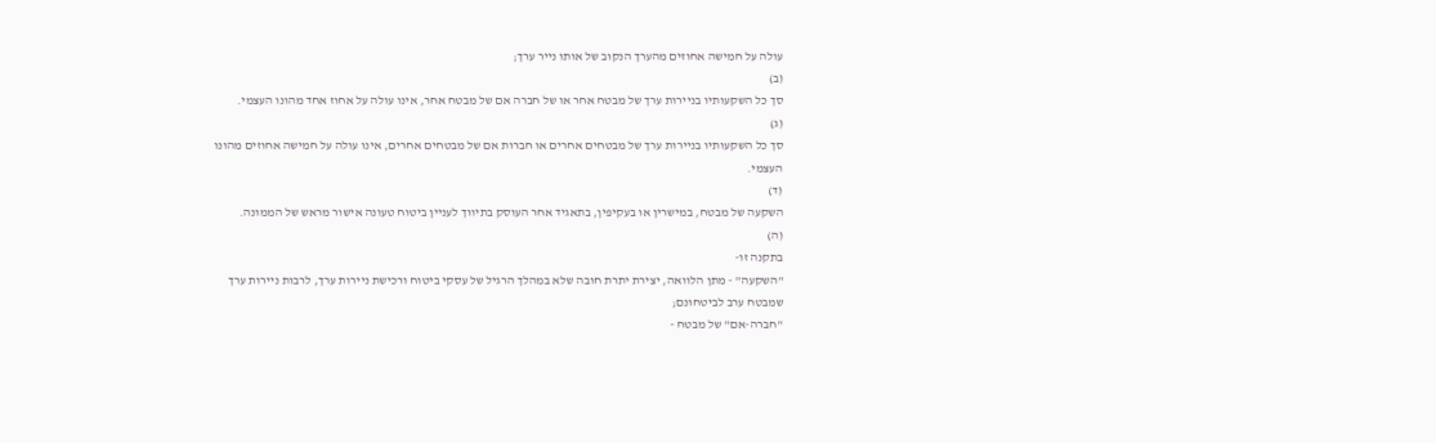עולה על חמישה אחוזים מהערך הנקוב של אותו נייר ערך;
(ב)
סך כל השקעותיו בניירות ערך של מבטח אחר או של חברה אם של מבטח אחר, אינו עולה על אחוז אחד מהונו העצמי.
(ג)
סך כל השקעותיו בניירות ערך של מבטחים אחרים או חברות אם של מבטחים אחרים, אינו עולה על חמישה אחוזים מהונו העצמי.
(ד)
השקעה של מבטח, במישרין או בעקיפין, בתאגיד אחר העוסק בתיווך לעניין ביטוח טעונה אישור מראש של הממונה.
(ה)
בתקנה זו-
"השקעה" - מתן הלוואה, יצירת יתרת חובה שלא במהלך הרגיל של עסקי ביטוח ורכישת ניירות ערך, לרבות ניירות ערך שמבטח ערב לביטחונם;
"חברה-אם" של מבטח -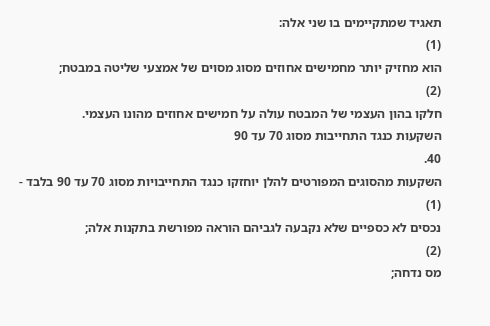תאגיד שמתקיימים בו שני אלה:
(1)
הוא מחזיק יותר מחמישים אחוזים מסוג מסוים של אמצעי שליטה במבטח;
(2)
חלקו בהון העצמי של המבטח עולה על חמישים אחוזים מהונו העצמי.
השקעות כנגד התחייבות מסוג 70 עד 90
40.
השקעות מהסוגים המפורטים להלן יוחזקו כנגד התחייבויות מסוג 70 עד 90 בלבד -
(1)
נכסים לא כספיים שלא נקבעה לגביהם הוראה מפורשת בתקנות אלה;
(2)
מס נדחה;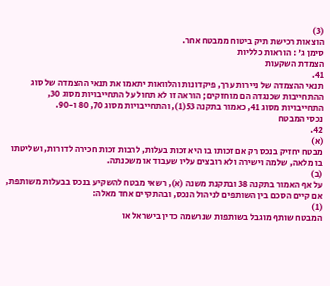(3)
הוצאות רכישת תיק ביטוח ממבטח אחר.
סימן ג' : הוראות כלליות
הצמדת השקעות
41.
תנאי ההצמדה של ניירות ערך, פיקדונות והלוואות יתאמו את תנאי ההצמדה של סוג ההתחייבות שכנגדה הם מוחזקים; הוראה זו לא תחול על התחייבויות מסוג 30, התחייבויות מסוג 41, כאמור בתקנה 53(1), והתחייבויות מסוג 70, 80 ו-90.
נכסי המבטח
42.
(א)
מבטח יחזיק בנכס רק אם זכותו בו היא זכות בעלות, לרבות זכות חכירה לדורות, ושליטתו בו מלאה, שלמה וישירה ולא רובצים עליו שעבוד או משכנתה.
(ב)
על אף האמור בתקנה 38 ובתקנת משנה (א), רשאי מבטח להשקיע בנכס בבעלות משותפת, אם קיים הסכם בין השותפים לניהול הנכס, ובהתקיים אחד מאלה:
(1)
המבטח שותף מוגבל בשותפות שנרשמה כדין בישראל או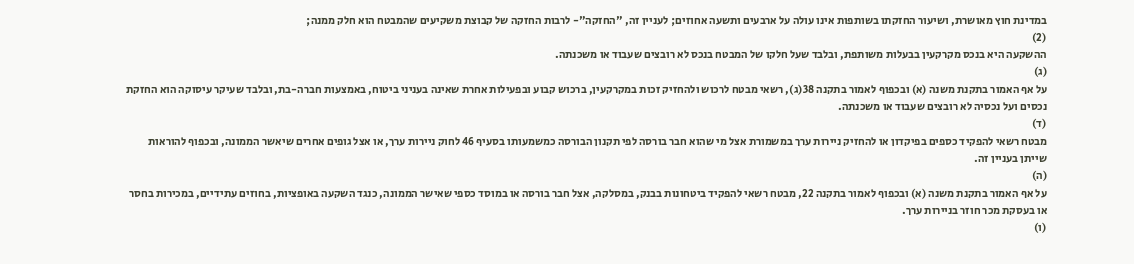במדינת חוץ מאושרת, ושיעור החזקתו בשותפות אינו עולה על ארבעים ותשעה אחוזים; לעניין זה, "החזקה"- לרבות החזקה של קבוצת משקיעים שהמבטח הוא חלק ממנה;
(2)
ההשקעה היא בנכס מקרקעין בבעלות משותפת, ובלבד שעל חלקו של המבטח בנכס לא רובצים שעבוד או משכנתה.
(ג)
על אף האמור בתקנת משנה (א) ובכפוף לאמור בתקנה 38(ג), רשאי מבטח לרכוש ולהחזיק זכות במקרקעין, ברכוש קבוע ובפעילות אחרת שאינה בעניני ביטוח, באמצעות חברה-בת, ובלבד שעיקר עיסוקה הוא החזקת נכסים ועל נכסיה לא רובצים שעבוד או משכנתה.
(ד)
מבטח רשאי להפקיד כספים בפיקדון או להחזיק ניירות ערך במשמורת אצל מי שהוא חבר בורסה לפי תקנון הבורסה כמשמעותו בסעיף 46 לחוק ניירות ערך, או אצל גופים אחרים שיאשר הממונה, ובכפוף להוראות שייתן בעניין זה.
(ה)
על אף האמור בתקנת משנה (א) ובכפוף לאמור בתקנה 22, מבטח רשאי להפקיד ביטחונות בבנק, במסלקה, אצל חבר בורסה או במוסד כספי שאישר הממונה, כנגד השקעה באופציות, בחוזים עתידיים, במכירות בחסר או בעסקת מכר חוזר בניירות ערך.
(ו)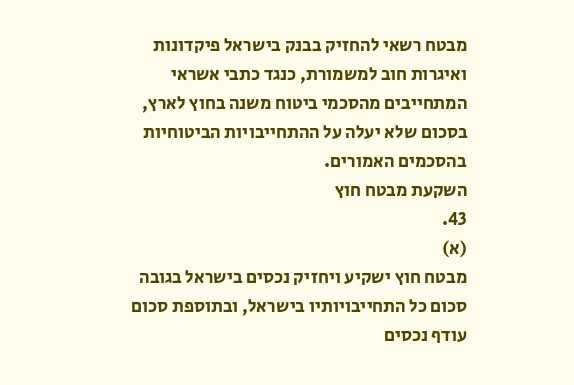מבטח רשאי להחזיק בבנק בישראל פיקדונות ואיגרות חוב למשמורת, כנגד כתבי אשראי המתחייבים מהסכמי ביטוח משנה בחוץ לארץ, בסכום שלא יעלה על ההתחייבויות הביטוחיות בהסכמים האמורים.
השקעת מבטח חוץ
43.
(א)
מבטח חוץ ישקיע ויחזיק נכסים בישראל בגובה סכום כל התחייבויותיו בישראל, ובתוספת סכום עודף נכסים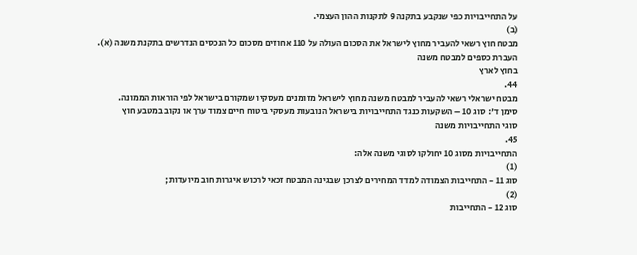על התחייבויות כפי שנקבע בתקנה 9 לתקנות ההון העצמי.
(ב)
מבטח חוץ רשאי להעביר מחוץ לישראל את הסכום העולה על 110 אחוזים מסכום כל הנכסים הנדרשים בתקנת משנה (א).
העברת כספים למבטח משנה
בחוץ לארץ
44.
מבטח ישראלי רשאי להעביר למבטח משנה מחוץ לישראל מזומנים מעסקיו שמקורם בישראל לפי הוראות הממונה.
סימן ד': סוג 10 – השקעות כנגד התחייבויות בישראל הנובעות מעסקי ביטוח חיים צמוד ערך או נקוב במטבע חוץ
סוגי התחייבויות משנה
45.
התחייבויות מסוג 10 יחולקו לסוגי משנה אלה:
(1)
סוג 11 - התחייבות הצמודה למדד המחירים לצרכן שבגינה המבטח זכאי לרכוש איגרות חוב מיועדות;
(2)
סוג 12 - התחייבות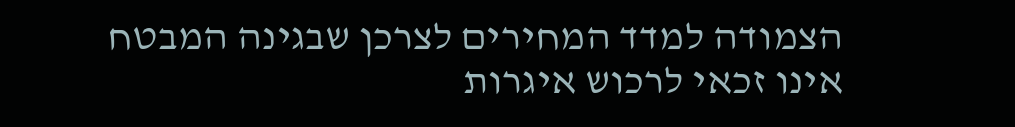הצמודה למדד המחירים לצרכן שבגינה המבטח אינו זכאי לרכוש איגרות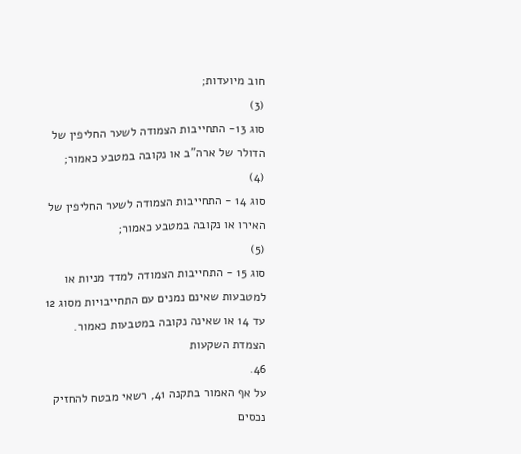חוב מיועדות;
(3)
סוג 13- התחייבות הצמודה לשער החליפין של הדולר של ארה"ב או נקובה במטבע כאמור;
(4)
סוג 14 - התחייבות הצמודה לשער החליפין של האירו או נקובה במטבע כאמור;
(5)
סוג 15 - התחייבות הצמודה למדד מניות או למטבעות שאינם נמנים עם התחייבויות מסוג 12 עד 14 או שאינה נקובה במטבעות כאמור.
הצמדת השקעות
46.
על אף האמור בתקנה 41, רשאי מבטח להחזיק נכסים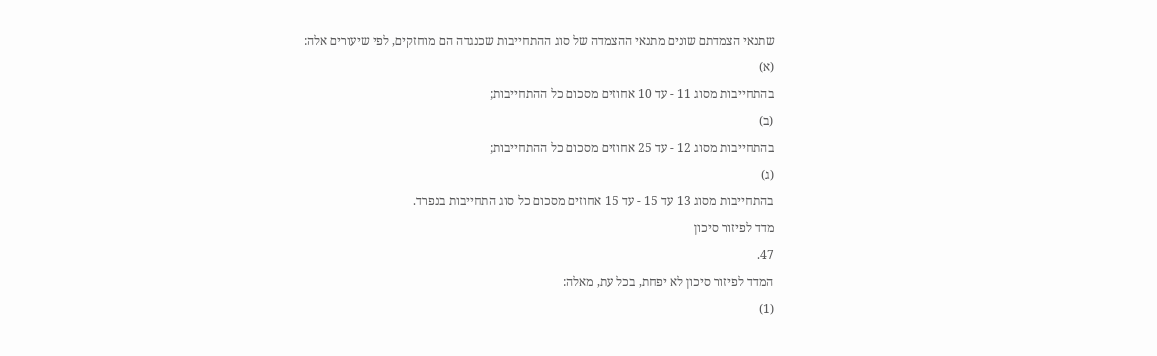שתנאי הצמדתם שונים מתנאי ההצמדה של סוג ההתחייבות שכנגדה הם מוחזקים, לפי שיעורים אלה:
(א)
בהתחייבות מסוג 11 - עד 10 אחוזים מסכום כל ההתחייבות;
(ב)
בהתחייבות מסוג 12 - עד 25 אחוזים מסכום כל ההתחייבות;
(ג)
בהתחייבות מסוג 13 עד 15 - עד 15 אחוזים מסכום כל סוג התחייבות בנפרד.
מדד לפיזור סיכון
47.
המדד לפיזור סיכון לא יפחת, בכל עת, מאלה:
(1)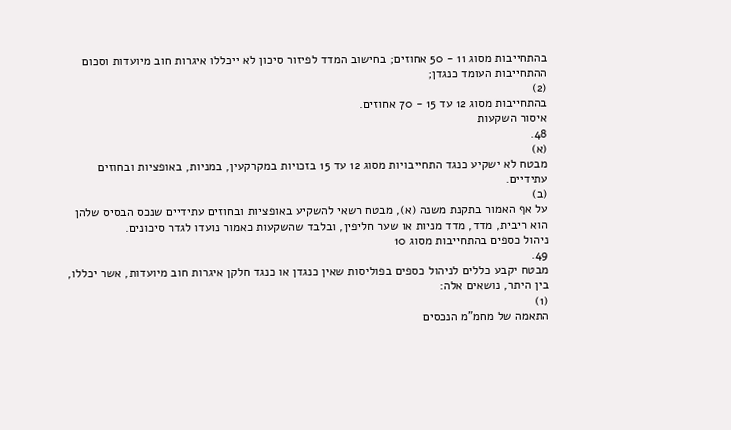בהתחייבות מסוג 11 - 50 אחוזים; בחישוב המדד לפיזור סיכון לא ייכללו איגרות חוב מיועדות וסכום ההתחייבות העומד כנגדן;
(2)
בהתחייבות מסוג 12 עד 15 - 70 אחוזים.
איסור השקעות
48.
(א)
מבטח לא ישקיע כנגד התחייבויות מסוג 12 עד 15 בזכויות במקרקעין, במניות, באופציות ובחוזים עתידיים.
(ב)
על אף האמור בתקנת משנה (א), מבטח רשאי להשקיע באופציות ובחוזים עתידיים שנכס הבסיס שלהן הוא ריבית, מדד, מדד מניות או שער חליפין, ובלבד שהשקעות כאמור נועדו לגדר סיכונים.
ניהול כספים בהתחייבות מסוג 10
49.
מבטח יקבע כללים לניהול כספים בפוליסות שאין כנגדן או כנגד חלקן איגרות חוב מיועדות, אשר יכללו, בין היתר, נושאים אלה:
(1)
התאמה של מחמ"מ הנכסים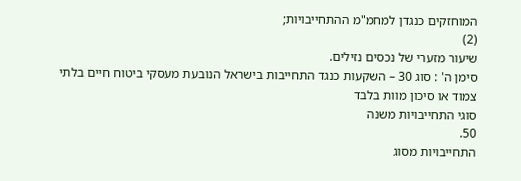המוחזקים כנגדן למחמ"מ ההתחייבויות;
(2)
שיעור מזערי של נכסים נזילים.
סימן ה' : סוג 30 – השקעות כנגד התחייבות בישראל הנובעת מעסקי ביטוח חיים בלתי צמוד או סיכון מוות בלבד
סוגי התחייבויות משנה
50.
התחייבויות מסוג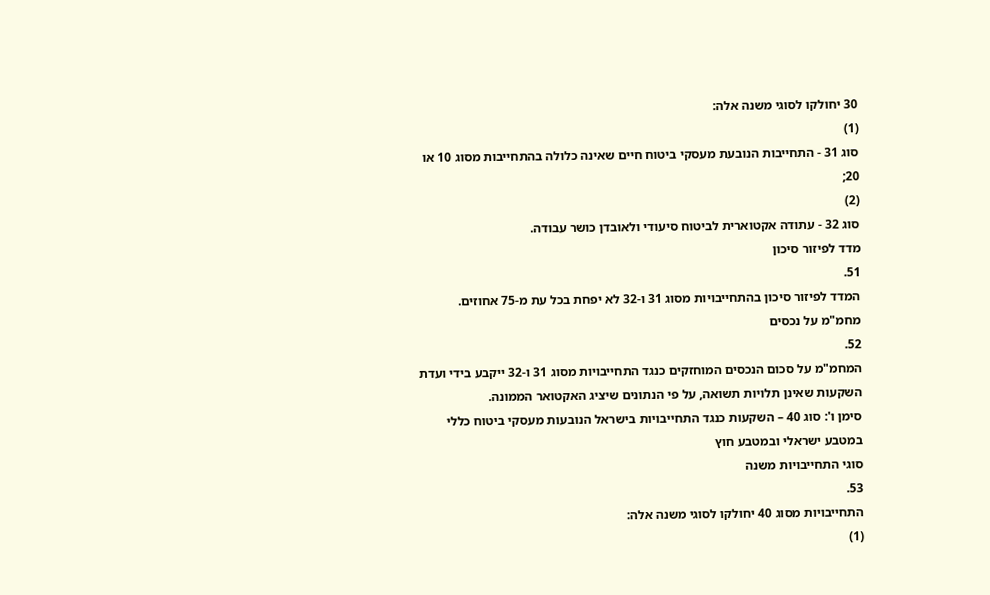30 יחולקו לסוגי משנה אלה:
(1)
סוג 31 - התחייבות הנובעת מעסקי ביטוח חיים שאינה כלולה בהתחייבות מסוג 10 או 20;
(2)
סוג 32 - עתודה אקטוארית לביטוח סיעודי ולאובדן כושר עבודה.
מדד לפיזור סיכון
51.
המדד לפיזור סיכון בהתחייבויות מסוג 31 ו-32 לא יפחת בכל עת מ-75 אחוזים.
מחמ"מ על נכסים
52.
המחמ"מ על סכום הנכסים המוחזקים כנגד התחייבויות מסוג 31 ו-32 ייקבע בידי ועדת השקעות שאינן תלויות תשואה, על פי הנתונים שיציג האקטואר הממונה.
סימן ו': סוג 40 – השקעות כנגד התחייבויות בישראל הנובעות מעסקי ביטוח כללי במטבע ישראלי ובמטבע חוץ
סוגי התחייבויות משנה
53.
התחייבויות מסוג 40 יחולקו לסוגי משנה אלה:
(1)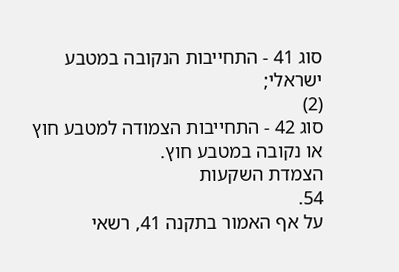סוג 41 - התחייבות הנקובה במטבע ישראלי;
(2)
סוג 42 - התחייבות הצמודה למטבע חוץ או נקובה במטבע חוץ.
הצמדת השקעות
54.
על אף האמור בתקנה 41, רשאי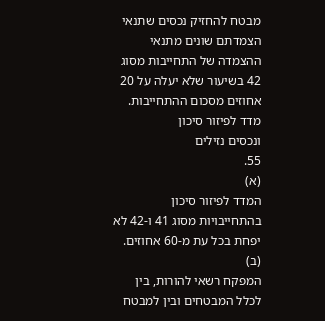מבטח להחזיק נכסים שתנאי הצמדתם שונים מתנאי ההצמדה של התחייבות מסוג 42 בשיעור שלא יעלה על 20 אחוזים מסכום ההתחייבות.
מדד לפיזור סיכון
ונכסים נזילים
55.
(א)
המדד לפיזור סיכון בהתחייבויות מסוג 41 ו-42 לא יפחת בכל עת מ-60 אחוזים.
(ב)
המפקח רשאי להורות, בין לכלל המבטחים ובין למבטח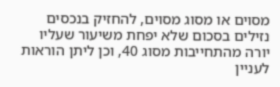מסוים או מסוג מסוים, להחזיק בנכסים נזילים בסכום שלא יפחת משיעור שעליו יורה מהתחייבות מסוג 40, וכן ליתן הוראות לעניין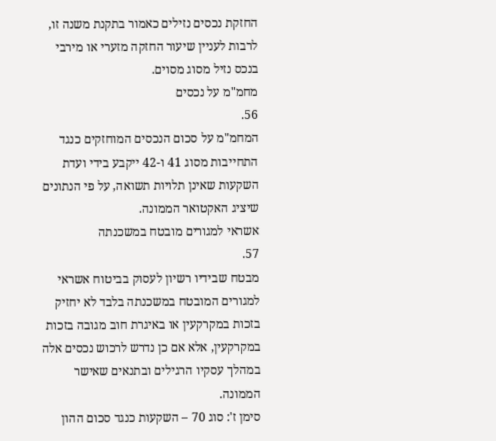החזקת נכסים נזילים כאמור בתקנת משנה זו, לרבות לעניין שיעור החזקה מזערי או מירבי בנכס נזיל מסוג מסוים.
מחמ"מ על נכסים
56.
המחמ"מ על סכום הנכסים המוחזקים כנגד התחייבות מסוג 41 ו-42 ייקבע בידי ועדת השקעות שאינן תלויות תשואה, על פי הנתונים שיציג האקטואר הממונה.
אשראי למגורים מובטח במשכנתה
57.
מבטח שבידיו רשיון לעסוק בביטוח אשראי למגורים המובטח במשכנתה בלבד לא יחזיק בזכות במקרקעין או באיגרת חוב מגובה בזכות במקרקעין, אלא אם כן נדרש לרכוש נכסים אלה במהלך עסקיו הרגילים ובתנאים שאישר הממונה.
סימן ז': סוג 70 – השקעות כנגד סכום ההון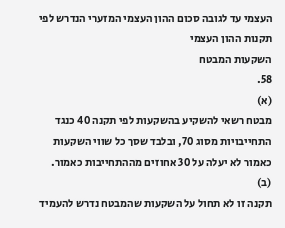העצמי עד לגובה סכום ההון העצמי המזערי הנדרש לפי תקנות ההון העצמי
השקעות המבטח
58.
(א)
מבטח רשאי להשקיע בהשקעות לפי תקנה 40 כנגד התחייבויות מסוג 70, ובלבד שסך כל שווי השקעות כאמור לא יעלה על 30 אחוזים מההתחייבות כאמור.
(ב)
תקנה זו לא תחול על השקעות שהמבטח נדרש להעמיד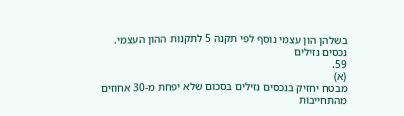בשלהן הון עצמי נוסף לפי תקנה 5 לתקנות ההון העצמי.
נכסים נזילים
59.
(א)
מבטח יחזיק בנכסים נזילים בסכום שלא יפחת מ-30 אחוזים מהתחייבות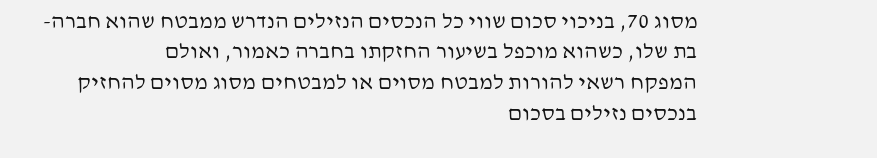מסוג 70, בניכוי סכום שווי כל הנכסים הנזילים הנדרש ממבטח שהוא חברה-בת שלו, כשהוא מוכפל בשיעור החזקתו בחברה כאמור, ואולם
המפקח רשאי להורות למבטח מסוים או למבטחים מסוג מסוים להחזיק בנכסים נזילים בסכום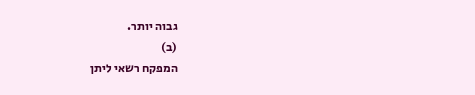גבוה יותר.
(ב)
המפקח רשאי ליתן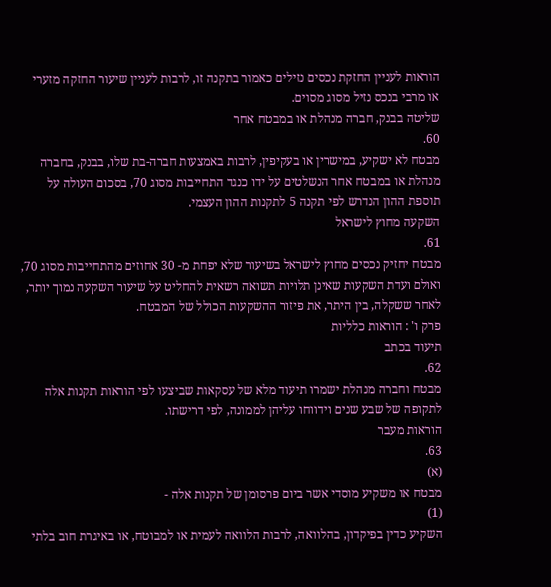הוראות לעניין החזקת נכסים נזילים כאמור בתקנה זו, לרבות לעניין שיעור החזקה מזערי או מרבי בנכס נזיל מסוג מסוים.
שליטה בבנק, חברה מנהלת או במבטח אחר
60.
מבטח לא ישקיע, במישרין או בעקיפין, לרבות באמצעות חברה-בת שלו, בבנק, בחברה מנהלת או במבטח אחר הנשלטים על ידו כנגד התחייבות מסוג 70, בסכום העולה על תוספת ההון הנדרש לפי תקנה 5 לתקנות ההון העצמי.
השקעה מחוץ לישראל
61.
מבטח יחזיק נכסים מחוץ לישראל בשיעור שלא יפחת מ- 30 אחוזים מהתחייבות מסוג 70, ואולם ועדת השקעות שאינן תלויות תשואה רשאית להחליט על שיעור השקעה נמוך יותר, לאחר ששקלה, בין היתר, את פיזור ההשקעות הכולל של המבטח.
פרק ו' : הוראות כלליות
תיעוד בכתב
62.
מבטח וחברה מנהלת ישמרו תיעוד מלא של עסקאות שביצעו לפי הוראות תקנות אלה לתקופה של שבע שנים וידווחו עליהן לממונה, לפי דרישתו.
הוראות מעבר
63.
(א)
מבטח או משקיע מוסדי אשר ביום פרסומן של תקנות אלה -
(1)
השקיע כדין בפיקדון, בהלוואה, לרבות הלוואה לעמית או למבוטח, או באיגרת חוב בלתי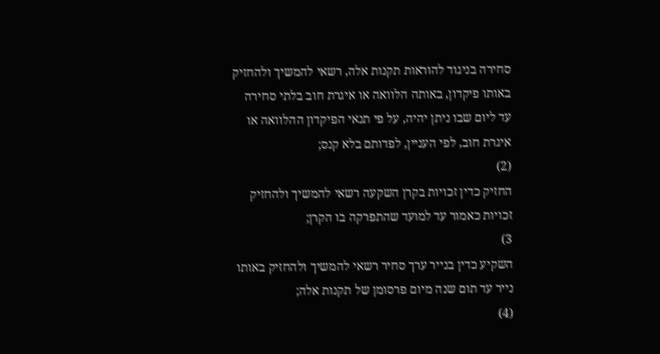סחירה בניגוד להוראות תקנות אלה, רשאי להמשיך ולהחזיק באותו פיקדון, באותה הלוואה או איגרת חוב בלתי סחירה עד ליום שבו ניתן יהיה, על פי תנאי הפיקדון ההלוואה או איגרת חוב, לפי העניין, לפדותם בלא קנס;
(2)
החזיק כדין זכויות בקרן השקעה רשאי להמשיך ולהחזיק זכויות כאמור עד למועד שהתפרקה בו הקרן;
3)
השקיע כדין בנייר ערך סחיר רשאי להמשיך ולהחזיק באותו נייר עד תום שנה מיום פרסומן של תקנות אלה;
(4)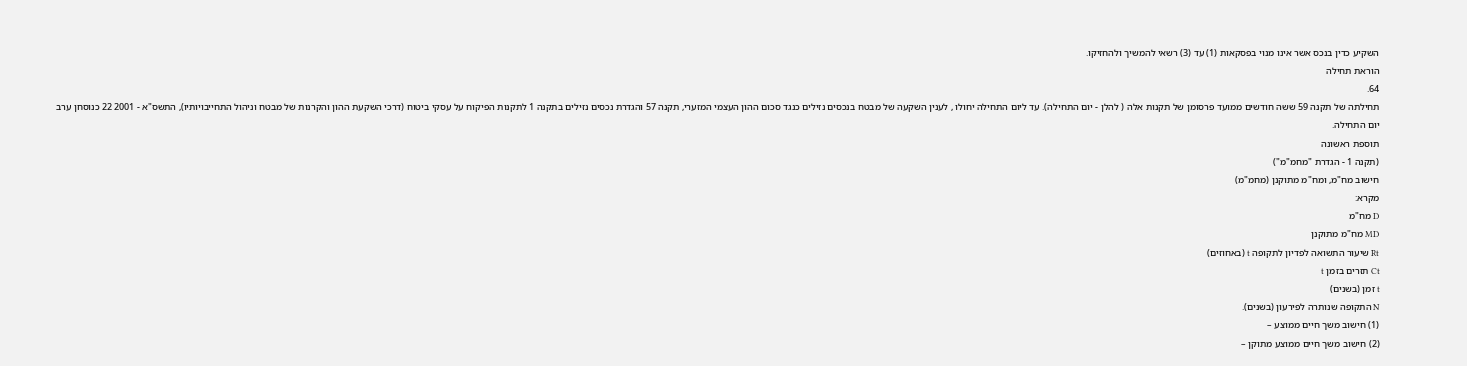השקיע כדין בנכס אשר אינו מנוי בפסקאות (1) עד (3) רשאי להמשיך ולהחזיקו.
הוראת תחילה
64.
תחילתה של תקנה 59 ששה חודשים ממועד פרסומן של תקנות אלה ( להלן - יום התחילה). עד ליום התחילה יחולו , לענין השקעה של מבטח בנכסים נזילים כנגד סכום ההון העצמי המזערי, תקנה 57 והגדרת נכסים נזילים בתקנה 1 לתקנות הפיקוח על עסקי ביטוח (דרכי השקעת ההון והקרנות של מבטח וניהול התחייבויותיו), התשס"א - 2001 22 כנוסחן ערב יום התחילה.
תוספת ראשונה
(תקנה 1 - הגדרת "מחמ"מ")
חישוב מח"מ, ומח"מ מתוקנן (מחמ"מ)
מקרא:
D מח"מ
MD מח"מ מתוקנן
Rt שיעור התשואה לפדיון לתקופה t (באחוזים)
Ct תזרים בזמן t
t זמן (בשנים)
N התקופה שנותרה לפירעון (בשנים).
(1) חישוב משך חיים ממוצע –
(2) חישוב משך חיים ממוצע מתוקן –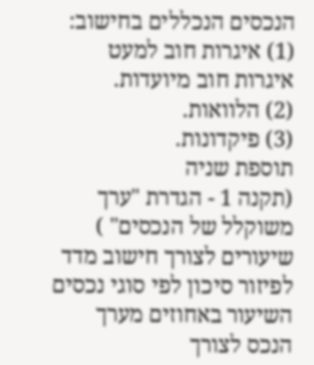הנכסים הנכללים בחישוב:
(1) איגרות חוב למעט איגרות חוב מיועדות.
(2) הלוואות.
(3) פיקדונות.
תוספת שניה
(תקנה 1 - הגדרת "ערך משוקלל של הנכסים" )
שיעורים לצורך חישוב מדד לפיזור סיכון לפי סוגי נכסים
השיעור באחוזים מערך הנכס לצורך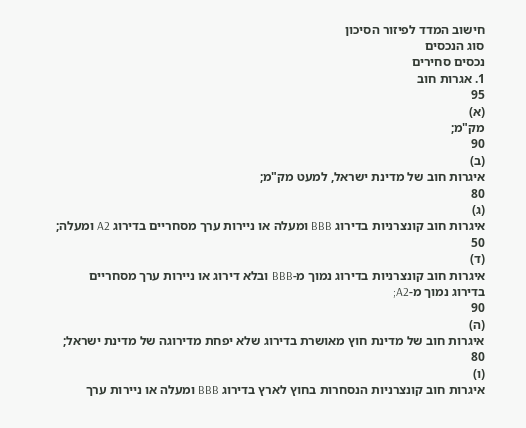חישוב המדד לפיזור הסיכון
סוג הנכסים
נכסים סחירים
1. אגרות חוב
95
(א)
מק"מ;
90
(ב)
איגרות חוב של מדינת ישראל, למעט מק"מ;
80
(ג)
איגרות חוב קונצרניות בדירוג BBB ומעלה או ניירות ערך מסחריים בדירוג A2 ומעלה;
50
(ד)
איגרות חוב קונצרניות בדירוג נמוך מ-BBB ובלא דירוג או ניירות ערך מסחריים בדירוג נמוך מ-A2;
90
(ה)
איגרות חוב של מדינת חוץ מאושרת בדירוג שלא יפחת מדירוגה של מדינת ישראל;
80
(ו)
איגרות חוב קונצרניות הנסחרות בחוץ לארץ בדירוג BBB ומעלה או ניירות ערך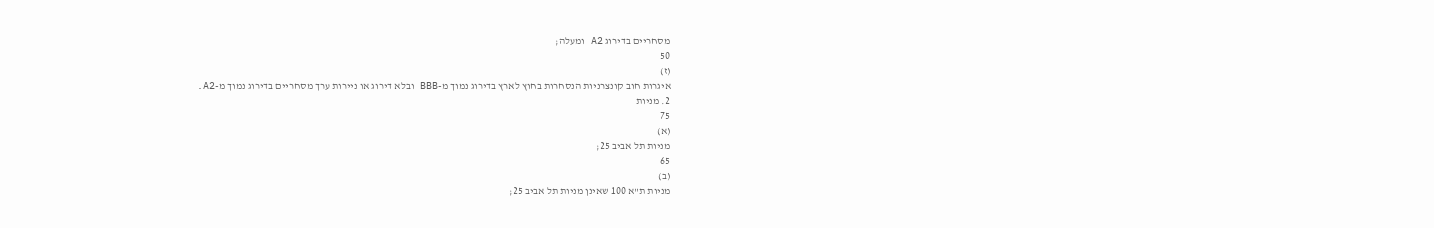מסחריים בדירוג A2 ומעלה;
50
(ז)
איגרות חוב קונצרניות הנסחרות בחוץ לארץ בדירוג נמוך מ-BBB ובלא דירוג או ניירות ערך מסחריים בדירוג נמוך מ-A2.
2. מניות
75
(א)
מניות תל אביב 25;
65
(ב)
מניות ת"א 100 שאינן מניות תל אביב 25;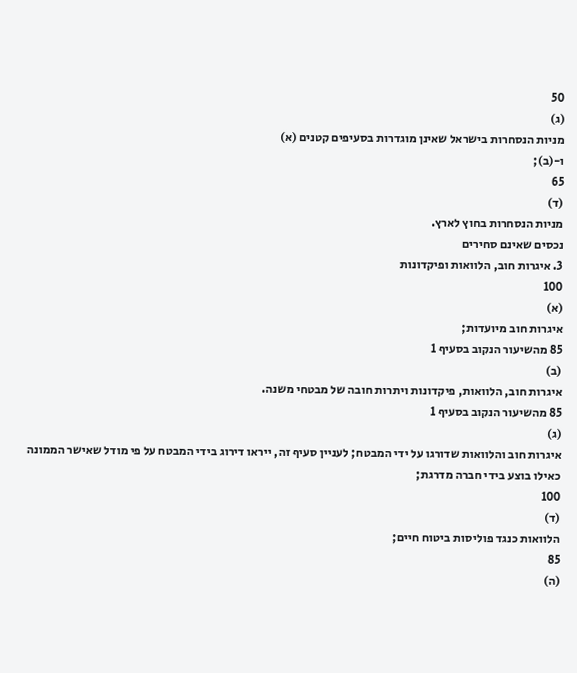50
(ג)
מניות הנסחרות בישראל שאינן מוגדרות בסעיפים קטנים (א)
ו-(ב);
65
(ד)
מניות הנסחרות בחוץ לארץ.
נכסים שאינם סחירים
3. איגרות חוב, הלוואות ופיקדונות
100
(א)
איגרות חוב מיועדות;
85 מהשיעור הנקוב בסעיף 1
(ב)
איגרות חוב, הלוואות, פיקדונות ויתרות חובה של מבטחי משנה.
85 מהשיעור הנקוב בסעיף 1
(ג)
איגרות חוב והלוואות שדורגו על ידי המבטח; לעניין סעיף זה, ייראו דירוג בידי המבטח על פי מודל שאישר הממונה כאילו בוצע בידי חברה מדרגת;
100
(ד)
הלוואות כנגד פוליסות ביטוח חיים;
85
(ה)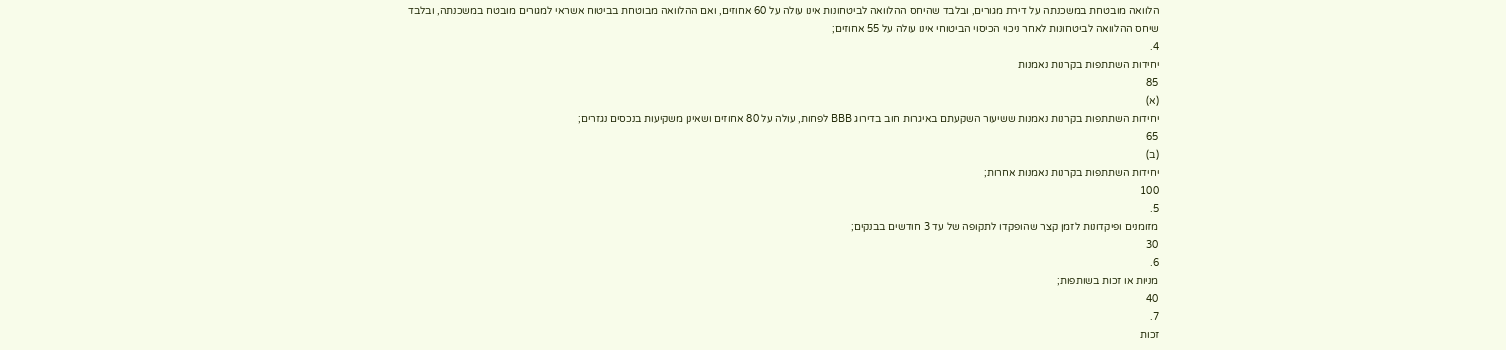הלוואה מובטחת במשכנתה על דירת מגורים, ובלבד שהיחס ההלוואה לביטחונות אינו עולה על 60 אחוזים, ואם ההלוואה מבוטחת בביטוח אשראי למגורים מובטח במשכנתה, ובלבד שיחס ההלוואה לביטחונות לאחר ניכוי הכיסוי הביטוחי אינו עולה על 55 אחוזים;
4.
יחידות השתתפות בקרנות נאמנות
85
(א)
יחידות השתתפות בקרנות נאמנות ששיעור השקעתם באיגרות חוב בדירוג BBB לפחות, עולה על 80 אחוזים ושאינן משקיעות בנכסים נגזרים;
65
(ב)
יחידות השתתפות בקרנות נאמנות אחרות;
100
5.
מזומנים ופיקדונות לזמן קצר שהופקדו לתקופה של עד 3 חודשים בבנקים;
30
6.
מניות או זכות בשותפות;
40
7.
זכות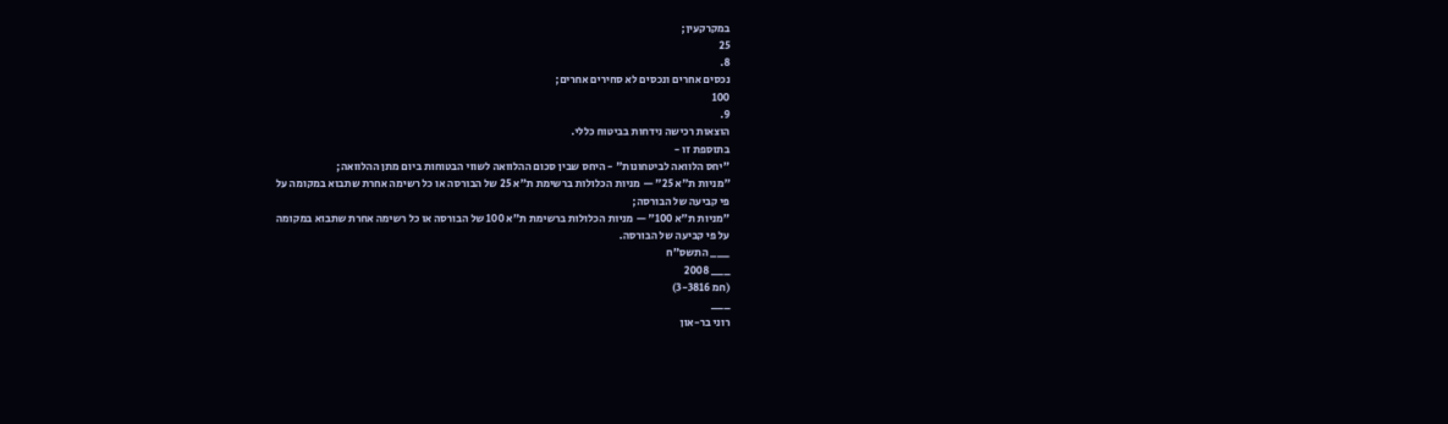במקרקעין;
25
8.
נכסים אחרים ונכסים לא סחירים אחרים;
100
9.
הוצאות רכישה נידחות בביטוח כללי.
בתוספת זו -
"יחס הלוואה לביטחונות" - היחס שבין סכום ההלוואה לשווי הבטוחות ביום מתן ההלוואה;
"מניות ת"א 25" — מניות הכלולות ברשימת ת"א 25 של הבורסה או כל רשימה אחרת שתבוא במקומה על
פי קביעה של הבורסה;
"מניות ת"א 100" — מניות הכלולות ברשימת ת"א 100 של הבורסה או כל רשימה אחרת שתבוא במקומה
על פי קביעה של הבורסה.
___ התשס"ח
___ 2008
(חמ 3-3816)
___
רוני בר-און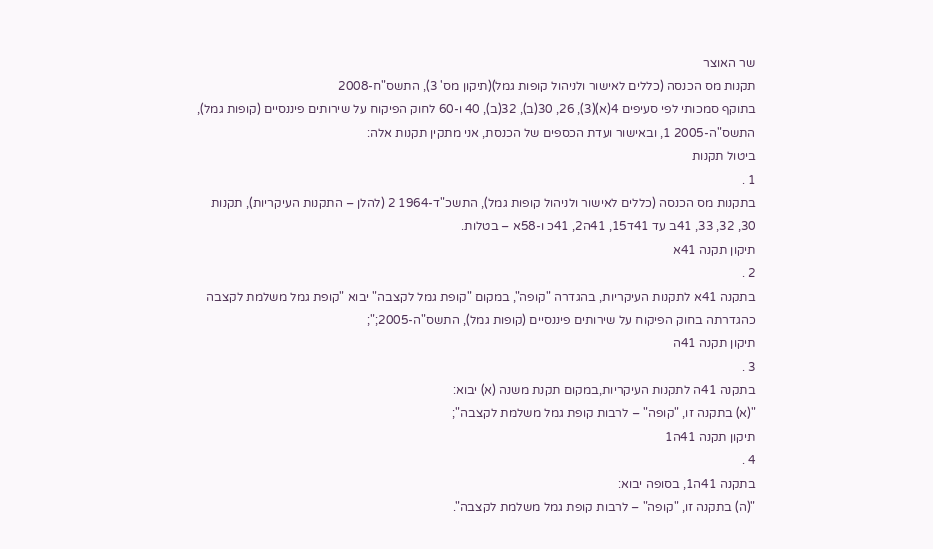שר האוצר
תקנות מס הכנסה (כללים לאישור ולניהול קופות גמל)(תיקון מס' 3), התשס"ח-2008
בתוקף סמכותי לפי סעיפים 4(א)(3), 26, 30(ב), 32(ב), 40 ו-60 לחוק הפיקוח על שירותים פיננסיים (קופות גמל), התשס"ה-2005 1, ובאישור ועדת הכספים של הכנסת, אני מתקין תקנות אלה:
ביטול תקנות
1 .
בתקנות מס הכנסה (כללים לאישור ולניהול קופות גמל), התשכ"ד-1964 2 (להלן – התקנות העיקריות), תקנות 30, 32, 33, 41ב עד 41ד15, 41ה2, 41כ ו-58א – בטלות.
תיקון תקנה 41א
2 .
בתקנה 41א לתקנות העיקריות, בהגדרה "קופה", במקום "קופת גמל לקצבה" יבוא "קופת גמל משלמת לקצבה כהגדרתה בחוק הפיקוח על שירותים פיננסיים (קופות גמל), התשס"ה-2005;";
תיקון תקנה 41ה
3 .
בתקנה 41ה לתקנות העיקריות,במקום תקנת משנה (א) יבוא:
"(א) בתקנה זו, "קופה" – לרבות קופת גמל משלמת לקצבה";
תיקון תקנה 41ה1
4 .
בתקנה 41ה1, בסופה יבוא:
"(ה) בתקנה זו, "קופה" – לרבות קופת גמל משלמת לקצבה".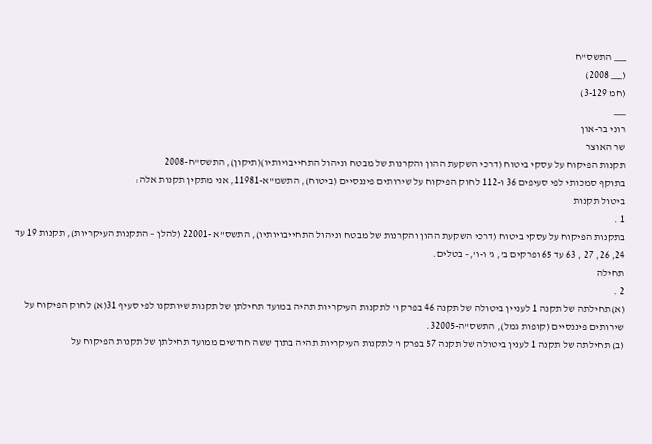___ התשס"ח
(___ 2008)
(חמ 3-129)
___
רוני בר-און
שר האוצר
תקנות הפיקוח על עסקי ביטוח (דרכי השקעת ההון והקרנות של מבטח וניהול התחייבויותיו)(תיקון), התשס"ח-2008
בתוקף סמכותי לפי סעיפים 36 ו-112 לחוק הפיקוח על שירותים פיננסיים (ביטוח), התשמ"א-11981, אני מתקין תקנות אלה:
ביטול תקנות
1 .
בתקנות הפיקוח על עסקי ביטוח (דרכי השקעת ההון והקרנות של מבטח וניהול התחייבויותיו), התשס"א -22001 (להלן – התקנות העיקריות), תקנות 19 עד 24, 26, 27 , 63 עד 65 ופרקים ב', ג' ו-ו',– בטלים.
תחילה
2 .
(א)תחילתה של תקנה 1 לעניין ביטולה של תקנה 46 בפרק ו' לתקנות העיקריות תהיה במועד תחילתן של תקנות שיותקנו לפי סעיף 31(א) לחוק הפיקוח על שירותים פיננסיים (קופות גמל), התשס"ה-32005.
(ב) תחילתה של תקנה 1 לענין ביטולה של תקנה 57 בפרק ו' לתקנות העיקריות תהיה בתוך ששה חודשים ממועד תחילתן של תקנות הפיקוח על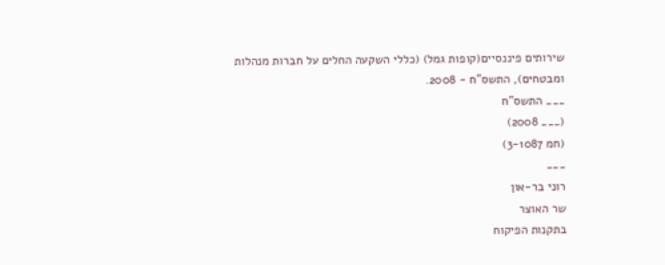שירותים פיננסיים(קופות גמל) (כללי השקעה החלים על חברות מנהלות ומבטחים), התשס"ח - 2008.
___ התשס"ח
(___ 2008)
(חמ 3-1087)
___
רוני בר-און
שר האוצר
בתקנות הפיקוח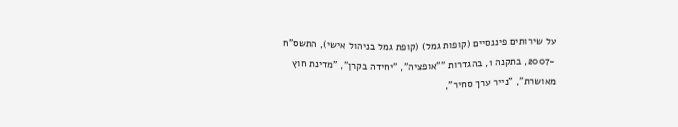על שירותים פיננסיים (קופות גמל) (קופת גמל בניהול אישי), התשס"ח -2007, בתקנה 1, בהגדרות ""אופציה", "יחידה בקרן", "מדינת חוץ מאושרת", "נייר ערך סחיר",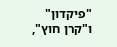"פיקדון" ו"קרן חוץ",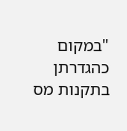"במקום כהגדרתן בתקנות מס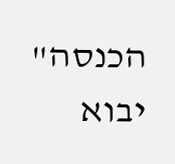הכנסה" יבוא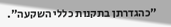"כהגדרתן בתקנות כללי השקעה".